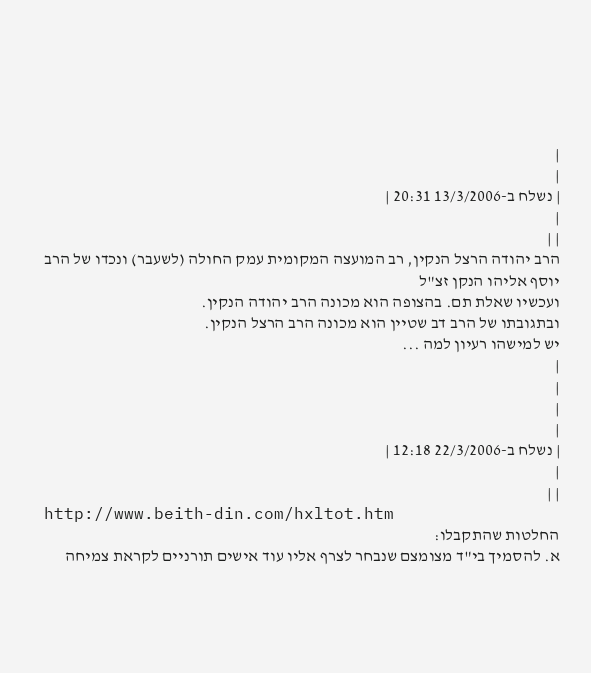|
|
| נשלח ב-13/3/2006 20:31 |
|
| |
הרב יהודה הרצל הנקין, רב המועצה המקומית עמק החולה (לשעבר) ונכדו של הרב יוסף אליהו הנקן זצ"ל
ועכשיו שאלת תם. בהצופה הוא מכונה הרב יהודה הנקין.
ובתגובתו של הרב דב שטיין הוא מכונה הרב הרצל הנקין.
יש למישהו רעיון למה ...
|
|
|
|
| נשלח ב-22/3/2006 12:18 |
|
| |
http://www.beith-din.com/hxltot.htm
החלטות שהתקבלו:
א. להסמיך בי"ד מצומצם שנבחר לצרף אליו עוד אישים תורניים לקראת צמיחה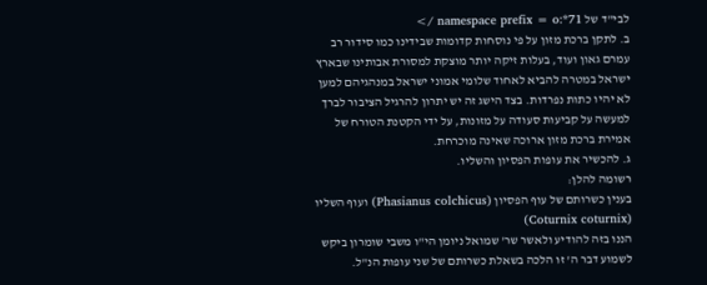לבי"ד של 71*:namespace prefix = o />
ב. לתקן ברכת מזון על פי נוסחות קדומות שבידינו כמו סידור רב עמרם גאון ועוד, בעלות זיקה יותר מוצקת למסורת אבותינו שבארץ ישראל במטרה להביא לאחוד שלומי אמוני ישראל במנהגיהם למען לא יהיו כתות נפרדות. בצד הישג זה יש יתרון להרגיל הציבור לברך למעשה על קביעות סעודה על מזונות, על ידי הקטנת הטורח של אמירת ברכת מזון ארוכה שאינה מוכרחת.
ג. להכשיר את עופות הפסיון והשליו.
רשומה להלן:
בענין כשרותם של עוף הפסיון (Phasianus colchicus) ועוף השליו (Coturnix coturnix)
הננו בזה להודיע ולאשר שר' שמואל ניומן הי"ו משבי שומרון ביקש לשמוע דבר ה' זו הלכה בשאלת כשרותם של שני עופות הנ"ל.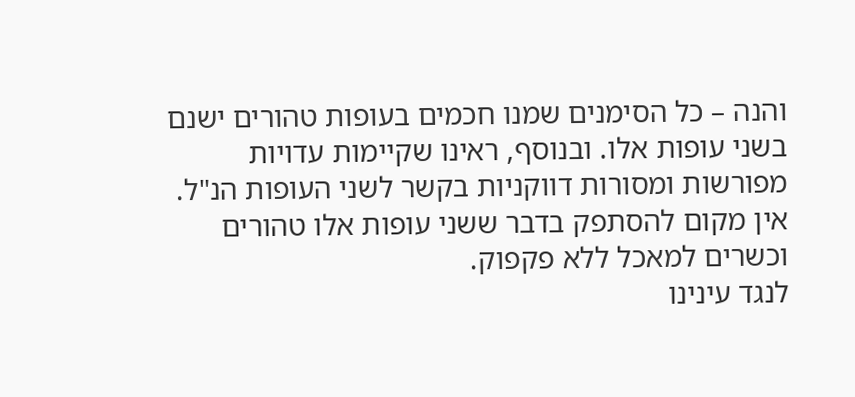והנה – כל הסימנים שמנו חכמים בעופות טהורים ישנם בשני עופות אלו. ובנוסף, ראינו שקיימות עדויות מפורשות ומסורות דווקניות בקשר לשני העופות הנ"ל.
אין מקום להסתפק בדבר ששני עופות אלו טהורים וכשרים למאכל ללא פקפוק.
לנגד עינינו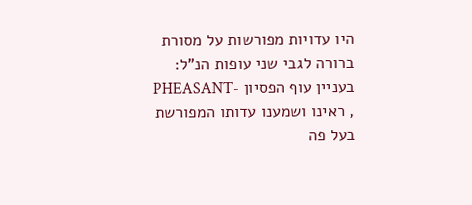היו עדויות מפורשות על מסורת ברורה לגבי שני עופות הנ"ל:
בעניין עוף הפסיון -PHEASANT , ראינו ושמענו עדותו המפורשת בעל פה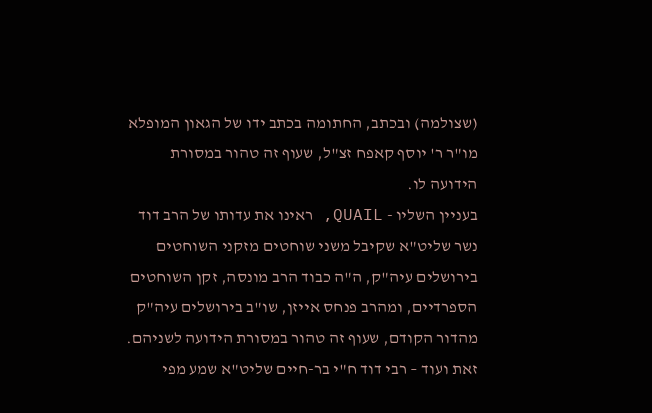(שצולמה) ובכתב, החתומה בכתב ידו של הגאון המופלא מו"ר ר' יוסף קאפח זצ"ל, שעוף זה טהור במסורת הידועה לו.
בעניין השליו - QUAIL, ראינו את עדותו של הרב דוד נשר שליט"א שקיבל משני שוחטים מזקני השוחטים בירושלים עיה"ק, ה"ה כבוד הרב מונסה, זקן השוחטים הספרדיים, ומהרב פנחס אייזן, שו"ב בירושלים עיה"ק מהדור הקודם, שעוף זה טהור במסורת הידועה לשניהם.
זאת ועוד – רבי דוד ח"י בר-חיים שליט"א שמע מפי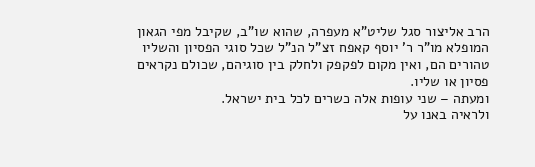הרב אליצור סגל שליט"א מעפרה, שהוא שו"ב, שקיבל מפי הגאון המופלא מו"ר ר' יוסף קאפח זצ"ל הנ"ל שכל סוגי הפסיון והשליו טהורים הם, ואין מקום לפקפק ולחלק בין סוגיהם, שכולם נקראים פסיון או שליו.
ומעתה – שני עופות אלה כשרים לכל בית ישראל.
ולראיה באנו על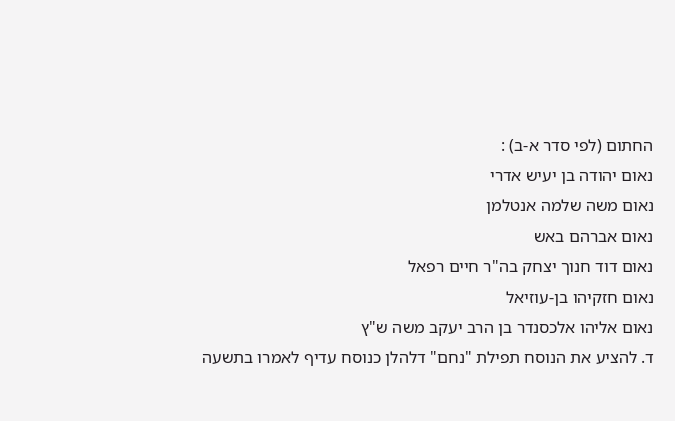החתום (לפי סדר א-ב) :
נאום יהודה בן יעיש אדרי
נאום משה שלמה אנטלמן
נאום אברהם באש
נאום דוד חנוך יצחק בה"ר חיים רפאל
נאום חזקיהו בן-עוזיאל
נאום אליהו אלכסנדר בן הרב יעקב משה ש"ץ
ד. להציע את הנוסח תפילת "נחם" דלהלן כנוסח עדיף לאמרו בתשעה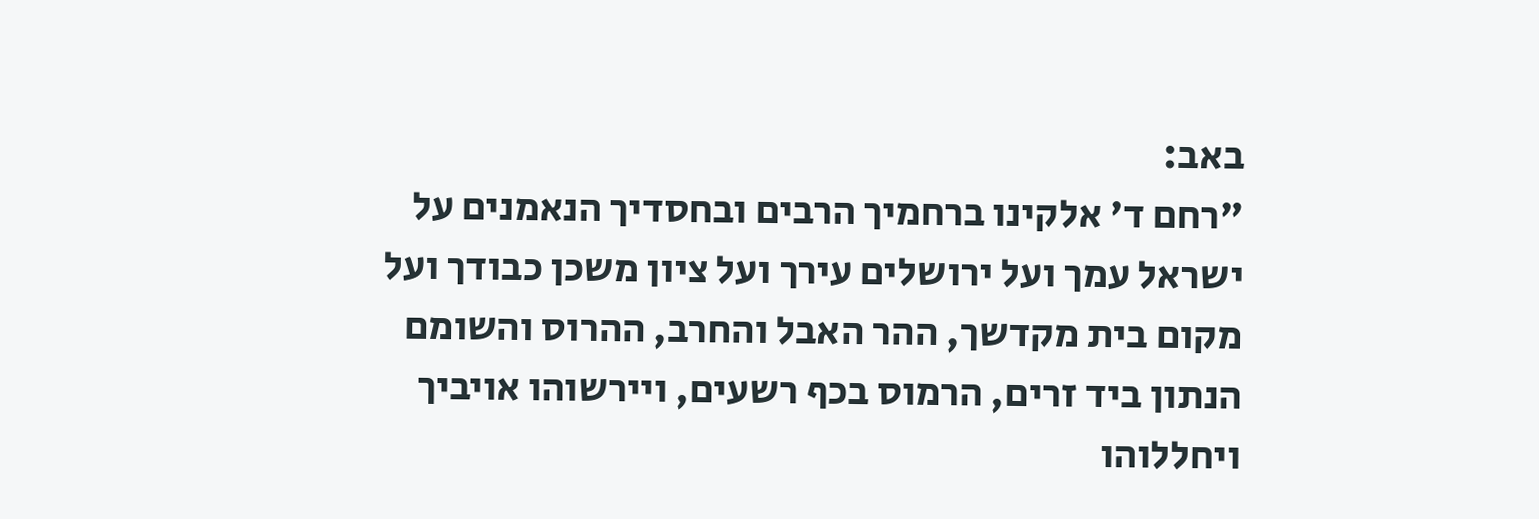באב:
"רחם ד' אלקינו ברחמיך הרבים ובחסדיך הנאמנים על ישראל עמך ועל ירושלים עירך ועל ציון משכן כבודך ועל מקום בית מקדשך, ההר האבל והחרב, ההרוס והשומם הנתון ביד זרים, הרמוס בכף רשעים, ויירשוהו אויביך ויחללוהו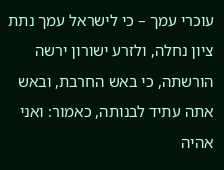עוכרי עמך – כי לישראל עמך נתת ציון נחלה, ולזרע ישורון ירשה הורשתה, כי באש החרבת, ובאש אתה עתיד לבנותה, כאמור: ואני אהיה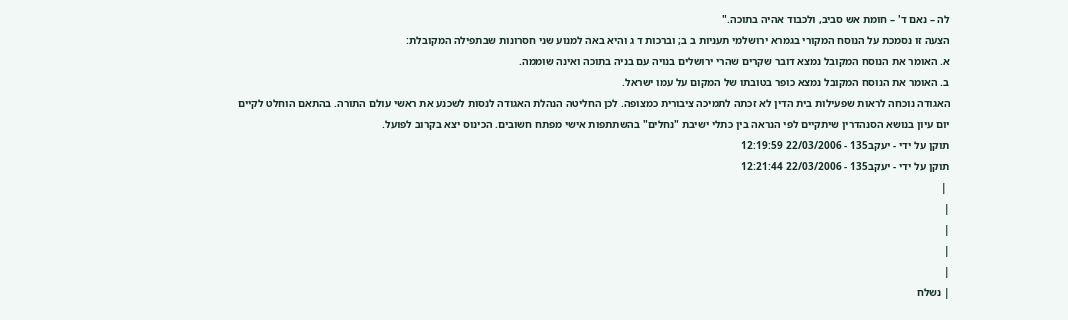לה – נאם ד' – חומת אש סביב, ולכבוד אהיה בתוכה."
הצעה זו נסמכת על הנוסח המקורי בגמרא ירושלמי תעניות ב ב; וברכות ד ג והיא באה למנוע שני חסרונות שבתפילה המקובלת:
א. האומר את הנוסח המקובל נמצא דובר שקרים שהרי ירושלים בנויה עם בניה בתוכה ואינה שוממה.
ב. האומר את הנוסח המקובל נמצא כופר בטובתו של המקום על עמו ישראל.
האגודה נוכחה לראות שפעילות בית הדין לא זכתה לתמיכה ציבורית כמצופה. לכן החליטה הנהלת האגודה לנסות לשכנע את ראשי עולם התורה. בהתאם הוחלט לקיים יום עיון בנושא הסנהדרין שיתקיים לפי הנראה בין כתלי ישיבת "נחלים" בהשתתפות אישי מפתח חשובים. הכינוס יצא בקרוב לפועל.
תוקן על ידי - יעקב135 - 22/03/2006 12:19:59
תוקן על ידי - יעקב135 - 22/03/2006 12:21:44
 |
|
|
|
|
| נשלח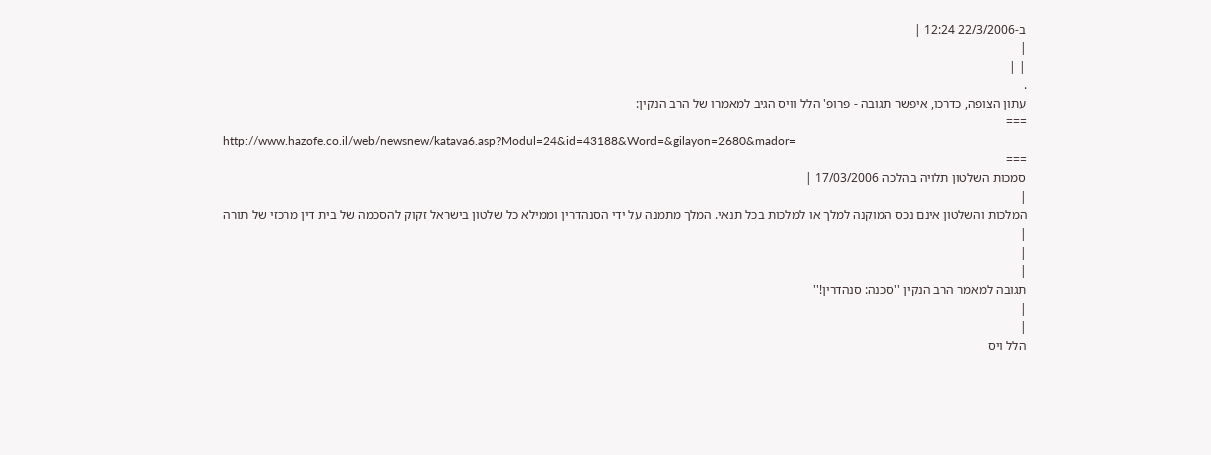ב-22/3/2006 12:24 |
|
| |
.
עתון הצופה, כדרכו, איפשר תגובה - פרופ' הלל וויס הגיב למאמרו של הרב הנקין:
===
http://www.hazofe.co.il/web/newsnew/katava6.asp?Modul=24&id=43188&Word=&gilayon=2680&mador=
===
סמכות השלטון תלויה בהלכה 17/03/2006 |
|
המלכות והשלטון אינם נכס המוקנה למלך או למלכות בכל תנאי. המלך מתמנה על ידי הסנהדרין וממילא כל שלטון בישראל זקוק להסכמה של בית דין מרכזי של תורה
|
|
|
תגובה למאמר הרב הנקין ''סכנה: סנהדרין!''
|
|
הלל ויס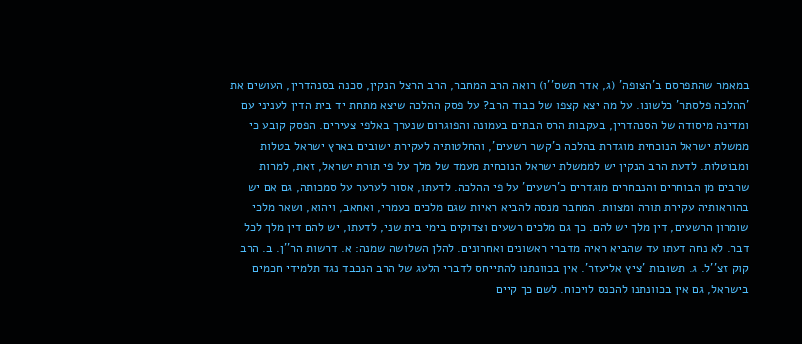במאמר שהתפרסם ב'הצופה' (ג, אדר תשס''ו) רואה הרב המחבר, הרב הרצל הנקין, סכנה בסנהדרין, העושים את 'ההלכה פלסתר' כלשונו. על מה יצא קצפו של כבוד הרב? על פסק ההלכה שיצא מתחת יד בית הדין לעניני עם ומדינה מיסודה של הסנהדרין, בעקבות הרס הבתים בעמונה והפוגרום שנערך באלפי צעירים. הפסק קובע כי ממשלת ישראל הנוכחית מוגדרת בהלכה כ'קשר רשעים', והחלטותיה לעקירת ישובים בארץ ישראל בטלות ומבוטלות. לדעת הרב הנקין יש לממשלת ישראל הנוכחית מעמד של מלך על פי תורת ישראל, זאת, למרות שרבים מן הבוחרים והנבחרים מוגדרים כ'רשעים' על פי ההלכה. לדעתו, אסור לערער על סמכותה, גם אם יש בהוראותיה עקירת תורה ומצוות. המחבר מנסה להביא ראיות שגם מלכים כעמרי, ואחאב, ויהוא, ושאר מלכי שומרון הרשעים, דין מלך יש להם. כך גם מלכים רשעים וצדוקים בימי בית שני, לדעתו, יש להם דין מלך לכל דבר. לא נחה דעתו עד שהביא ראיה מדברי ראשונים ואחרונים. להלן השלושה שמנה: א. דרשות הר''ן. ב. הרב קוק זצ''ל. ג. תשובות 'ציץ אליעזר'. אין בכוונתנו להתייחס לדברי הלעג של הרב הנכבד נגד תלמידי חכמים בישראל, גם אין בכוונתנו להכנס לויכוח. לשם כך קיים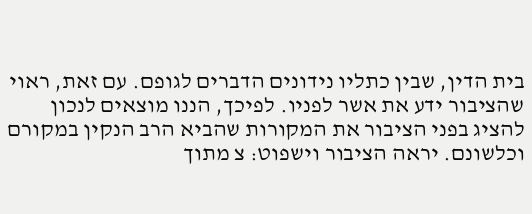בית הדין, שבין כתליו נידונים הדברים לגופם. עם זאת, ראוי שהציבור ידע את אשר לפניו. לפיכך, הננו מוצאים לנכון להציג בפני הציבור את המקורות שהביא הרב הנקין במקורם וכלשונם. יראה הציבור וישפוט: צ מתוך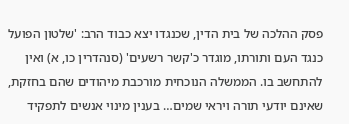פסק ההלכה של בית הדין, שכנגדו יצא כבוד הרב: 'שלטון הפועל כנגד העם ותורתו, מוגדר כ'קשר רשעים' (סנהדרין כו, א) ואין להתחשב בו. הממשלה הנוכחית מורכבת מיהודים שהם בחזקת, שאינם יודעי תורה ויראי שמים… בענין מינוי אנשים לתפקיד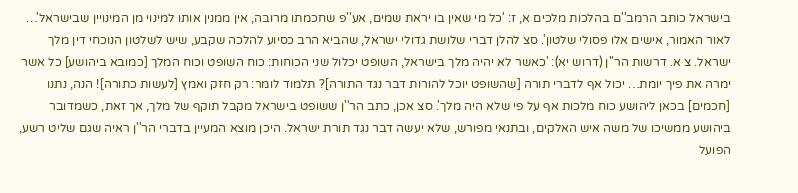בישראל כותב הרמב''ם בהלכות מלכים א, ז: 'כל מי שאין בו יראת שמים, אע''פ שחכמתו מרובה, אין ממנין אותו למינוי מן המינויין שבישראל'… לאור האמור, אישים אלו פסולי שלטון'. סצ להלן דברי שלושת גדולי ישראל, שהביא הרב כסיוע להלכה שקבע, שיש לשלטון הנוכחי דין מלך ישראל. צ א. דרשות הר''ן (דרוש יא): 'כאשר לא יהיה מלך בישראל, השופט יכלול שני הכוחות: כוח השופט וכוח המלך [כמובא ביהושע] כל אשר ימרה את פיך יומת… יכול אף לדברי תורה [שהשופט יוכל להורות דבר נגד התורה]? תלמוד לומר: רק חזק ואמץ [לעשות כתורה]! הנה, נתנו [חכמים] בכאן ליהושע כוח מלכות אף על פי שלא היה מלך'. סצ אכן, כתב הר''ן ששופט בישראל מקבל תוקף של מלך, אך זאת, כשמדובר ביהושע ממשיכו של משה איש האלקים, ובתנאי מפורש, שלא יעשה דבר נגד תורת ישראל. היכן מוצא המעיין בדברי הר''ן ראיה שגם שליט רשע, הפועל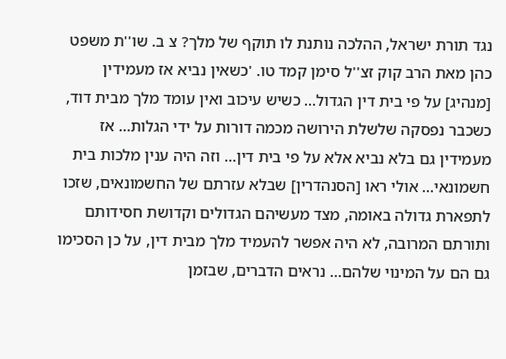נגד תורת ישראל, ההלכה נותנת לו תוקף של מלך? צ ב. שו''ת משפט כהן מאת הרב קוק זצ''ל סימן קמד טו. 'כשאין נביא אז מעמידין [מנהיג] על פי בית דין הגדול… כשיש עיכוב ואין עומד מלך מבית דוד, כשכבר נפסקה שלשלת הירושה מכמה דורות על ידי הגלות… אז מעמידין גם בלא נביא אלא על פי בית דין… וזה היה ענין מלכות בית חשמונאי… אולי ראו [הסנהדרין] שבלא עזרתם של החשמונאים, שזכו לתפארת גדולה באומה, מצד מעשיהם הגדולים וקדושת חסידותם ותורתם המרובה, לא היה אפשר להעמיד מלך מבית דין, על כן הסכימו גם הם על המינוי שלהם… נראים הדברים, שבזמן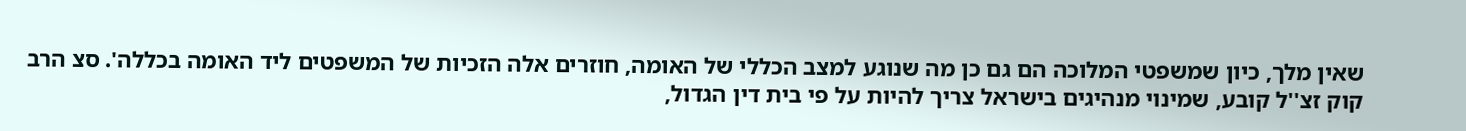שאין מלך, כיון שמשפטי המלוכה הם גם כן מה שנוגע למצב הכללי של האומה, חוזרים אלה הזכיות של המשפטים ליד האומה בכללה'. סצ הרב קוק זצ''ל קובע, שמינוי מנהיגים בישראל צריך להיות על פי בית דין הגדול,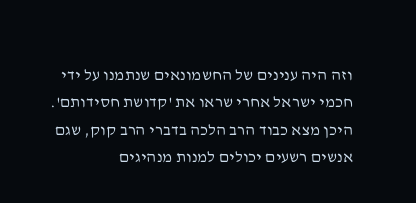וזה היה ענינים של החשמונאים שנתמנו על ידי חכמי ישראל אחרי שראו את 'קדושת חסידותם'. היכן מצא כבוד הרב הלכה בדברי הרב קוק, שגם אנשים רשעים יכולים למנות מנהיגים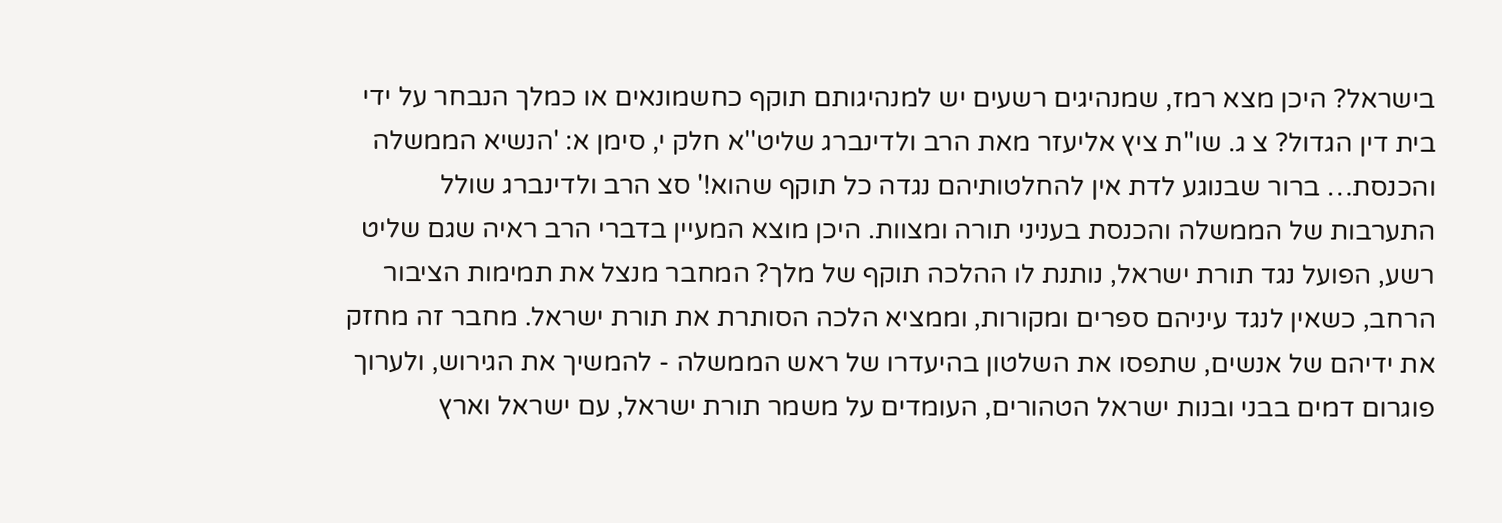בישראל? היכן מצא רמז, שמנהיגים רשעים יש למנהיגותם תוקף כחשמונאים או כמלך הנבחר על ידי בית דין הגדול? צ ג. שו''ת ציץ אליעזר מאת הרב ולדינברג שליט''א חלק י, סימן א: 'הנשיא הממשלה והכנסת… ברור שבנוגע לדת אין להחלטותיהם נגדה כל תוקף שהוא!' סצ הרב ולדינברג שולל התערבות של הממשלה והכנסת בעניני תורה ומצוות. היכן מוצא המעיין בדברי הרב ראיה שגם שליט רשע, הפועל נגד תורת ישראל, נותנת לו ההלכה תוקף של מלך? המחבר מנצל את תמימות הציבור הרחב, כשאין לנגד עיניהם ספרים ומקורות, וממציא הלכה הסותרת את תורת ישראל. מחבר זה מחזק את ידיהם של אנשים, שתפסו את השלטון בהיעדרו של ראש הממשלה - להמשיך את הגירוש, ולערוך פוגרום דמים בבני ובנות ישראל הטהורים, העומדים על משמר תורת ישראל, עם ישראל וארץ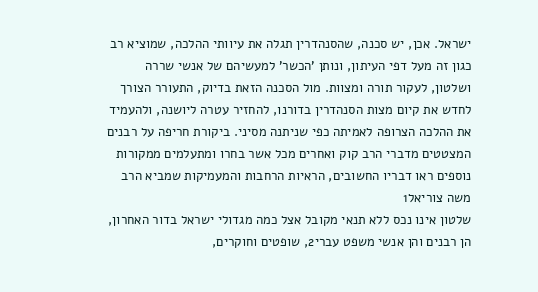ישראל. אכן, יש סכנה, שהסנהדרין תגלה את עיוותי ההלכה, שמוציא רב כגון זה מעל דפי העיתון, ונותן 'הכשר' למעשיהם של אנשי שררה ושלטון, לעקור תורה ומצוות. מול הסכנה הזאת בדיוק, התעורר הצורך לחדש את קיום מצות הסנהדרין בדורנו, להחזיר עטרה ליושנה, ולהעמיד את ההלכה הצרופה לאמיתה כפי שניתנה מסיני. ביקורת חריפה על רבנים המצטטים מדברי הרב קוק ואחרים מכל אשר בחרו ומתעלמים ממקורות נוספים ראו דבריו החשובים, הראיות הרחבות והמעמיקות שמביא הרב משה צוריאל1
שלטון אינו נכס ללא תנאי מקובל אצל כמה מגדולי ישראל בדור האחרון, הן רבנים והן אנשי משפט עברי2, שופטים וחוקרים,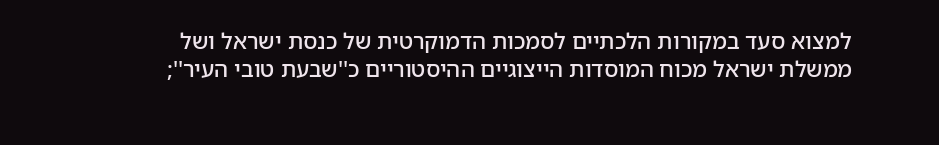למצוא סעד במקורות הלכתיים לסמכות הדמוקרטית של כנסת ישראל ושל ממשלת ישראל מכוח המוסדות הייצוגיים ההיסטוריים כ''שבעת טובי העיר'';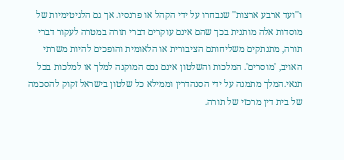ו''ועד ארבע ארצות'' שנבחרו על ידי הקהל או פרנסיו. אך גם הלגיטימיות של מוסדות אלה מותנית בכך שהם אינם עוקרים דברי תורה במטרה לעקור דברי תורה, מתנתקים משליחותם הציבורית או הלאומית והופכים להיות משרתי האויב, 'מוסרים'. המלכות והשלטון אינם נכס המוקנה למלך או למלכות בכל תנאי.המלך מתמנה על ידי הסנהדרין וממילא כל שלטון בישראל זקוק להסכמה של בית דין מרכזי של תורה.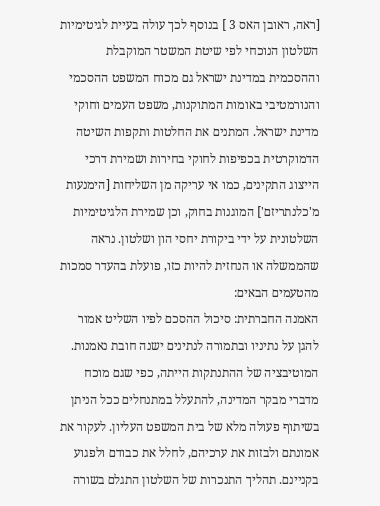[ראה, ראובן האס 3 ] בנוסף לכך עולה בעיית לגיטימיות השלטון הנוכחי לפי שיטת המשטר המוקבלת וההסכמית במדינת ישראל גם מכוח המשפט ההסכמי והנורמטיבי באומות המתוקנות, משפט העמים וחוקי מדינת ישראל. המתנים את החלטות ותקפות השיטה הדמוקרטית בכפיפות לחוקי בחירות ושמירת דרכי הייצוג התקינים, כמו אי עריקה מן השליחות [הימנעות מ'כלנתריזם'] המוגנות בחוק, וכן שמירת הלגיטימיות השלטונית על ידי ביקורת יחסי הון ושלטון. נראה שהממשלה או הנחזית להיות כזו, פועלת בהעדר סמכות מהטעמים הבאים:
האמנה החברתית: סיכול ההסכם לפיו השליט אמור להגן על נתיניו ובתמורה לנתינים ישנה חובת נאמנות. המוטיבציה של ההתנתקות הייתה, כפי שגם מוכח מדברי מבקר המדינה, להתעלל במתנחלים ככל הניתן בשיתוף פעולה מלא של בית המשפט העליון. לעקור את אמונתם ולבזות את ערכיהם, לחלל את כבודם ולפגוע בקניינם. תהליך התנכרות של השלטון התגלם בשורה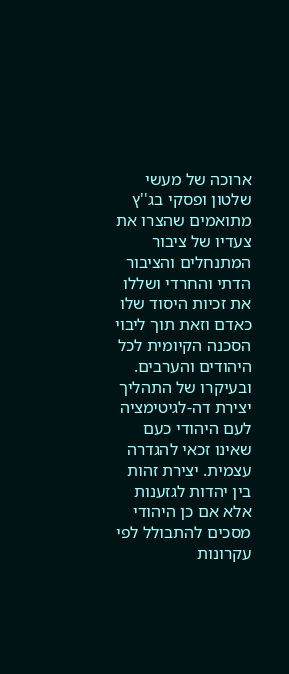ארוכה של מעשי שלטון ופסקי בג''ץ מתואמים שהצרו את צעדיו של ציבור המתנחלים והציבור הדתי והחרדי ושללו את זכיות היסוד שלו כאדם וזאת תוך ליבוי הסכנה הקיומית לכל היהודים והערבים. ובעיקרו של התהליך יצירת דה-לגיטימציה לעם היהודי כעם שאינו זכאי להגדרה עצמית. יצירת זהות בין יהדות לגזענות אלא אם כן היהודי מסכים להתבולל לפי עקרונות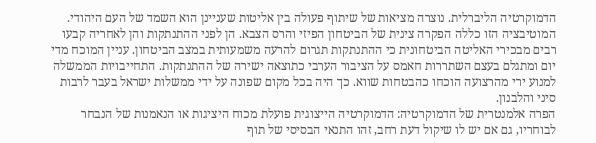הדמוקרטיה הליברלית. נוצרה מציאות של שיתוף פעולה בין אליטות שעניינן הוא השמד של העם היהודי. המוטיבציה הזו כללה הפקרה צינית של הביטחון הפיזי והרס הצבא. הן לפני ההתנתקות והן לאחריה קבעו רבים מבכירי האליטה הביטחונית כי ההתנתקות תגרום להרעה משמעותית במצב הביטחון. עניין המוכח מדי יום ומתגלם בעצם השתררות חאמס על הציבור הערבי כתוצאה ישירה של ההתנתקות. התחייבויות הממשלה למנוע ירי מהרצועה הוכחו כהבטחות שווא. כך היה בכל מקום שפונה על ידי ממשלות ישראל בעבר לרבות סיני והלבנון.
הפרה אלמנטרית של הדמוקרטיה: הדמוקרטיה הייצוגית פועלת מכוח היציגות או הנאמנות של הנבחר לבוחריו, גם אם יש לו שיקול דעת רחב, זהו התנאי הבסיסי של תוף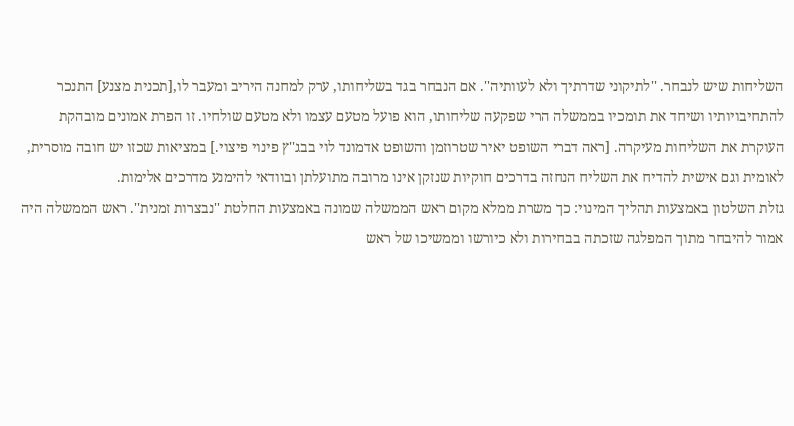השליחות שיש לנבחר. ''לתיקוני שדרתיך ולא לעוותיה''. אם הנבחר בגד בשליחותו, ערק למחנה היריב ומעבר לו,[תכנית מצנע] התנכר להתחיבויותיו ושיחד את תומכיו בממשלה הרי שפקעה שליחותו, הוא פועל מטעם עצמו ולא מטעם שולחיו. זו הפרת אמונים מובהקת העוקרת את השליחות מעיקרה. [ראה דברי השופט יאיר שטרוזמן והשופט אדמונד לוי בבג''ץ פינוי פיצוי.] במציאות שכזו יש חובה מוסרית, לאומית וגם אישית להדיח את השליח הנחזה בדרכים חוקיות שנזקן אינו מרובה מתועלתן ובוודאי להימנע מדרכים אלימות.
גזלת השלטון באמצעות תהליך המינוי: כך משרת ממלא מקום ראש הממשלה שמונה באמצעות החלטת ''נבצרות זמנית''. ראש הממשלה היה אמור להיבחר מתוך המפלגה שזכתה בבחירות ולא כיורשו וממשיכו של ראש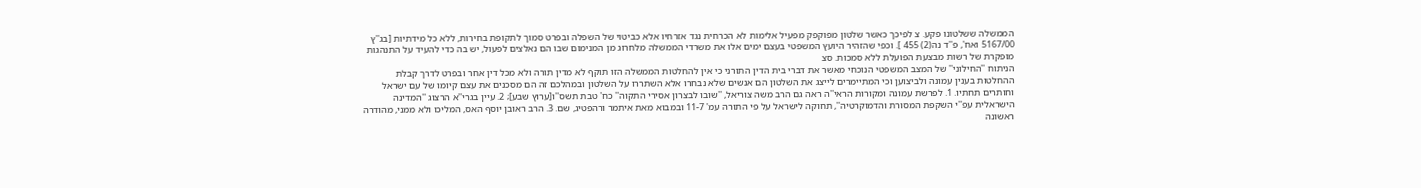הממשלה ששלטונו פקע. צ לפיכך כאשר שלטון מפוקפק מפעיל אלימות לא הכרחית נגד אזרחיו אלא כביטוי של השפלה ובפרט סמוך לתקופת בחירות, ללא כל מידתיות [בג''ץ 5167/00 ואח', פ''ד נה(2) 455 ]. וכפי שהזהיר היועץ המשפטי בעצם ימים אלו את משרדי הממשלה מלחרוג מן המנימום שבו הם נאלצים לפעול, יש בה כדי להעיד על התנהגות מופקרת של רשות מבצעת הפועלת ללא סמכות. סצ
הניתוח ''החילוני'' של המצב המשפטי הנוכחי מאשר את דברי בית הדין התורני כי אין להחלטות הממשלה הזו תוקף לא מדין תורה ולא מכל דין אחר ובפרט לדרך קבלת ההחלטות בענין עמונה ולביצוען וכי המתיימרים לייצג את השלטון הם אנשים שלא נבחרו אלא השתררו על השלטון ובמהלכם זה הם מסכנים את עצם קיומו של עם ישראל וחותרים תחתיו. 1. לפרשת עמונה ומקורות הראי''ה ראה גם הרב משה צוריאל, ''שובו לבצרון אסירי התקוה'' כח' טבת תשס''ו[ערוץ שבע]; 2. עיין בגרי''א הרצוג ''המדינה הישראלית עפ''י השקפת המסורת והדמוקרטיה'', תחוקה לישראל על פי התורה עמ' 11-7 ובמבוא מאת איתמר ורהפטיג, שם. 3. הרב ראובן יוסף האס, המליכו ולא ממני, מהודרה ראשונה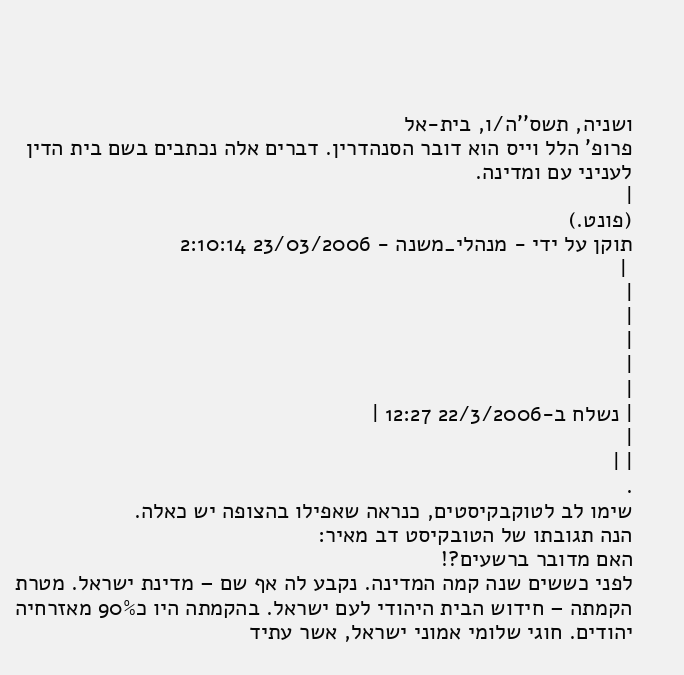ושניה, תשס''ה/ו, בית-אל
פרופ' הלל וייס הוא דובר הסנהדרין. דברים אלה נכתבים בשם בית הדין לעניני עם ומדינה.
|
(פונט.)
תוקן על ידי - מנהלי_משנה - 23/03/2006 2:10:14
 |
|
|
|
|
|
| נשלח ב-22/3/2006 12:27 |
|
| |
.
שימו לב לטוקבקיסטים, כנראה שאפילו בהצופה יש כאלה.
הנה תגובתו של הטובקיסט דב מאיר:
האם מדובר ברשעים?!
לפני כששים שנה קמה המדינה. נקבע לה אף שם – מדינת ישראל. מטרת הקמתה – חידוש הבית היהודי לעם ישראל. בהקמתה היו כ90% מאזרחיה יהודים. חוגי שלומי אמוני ישראל, אשר עתיד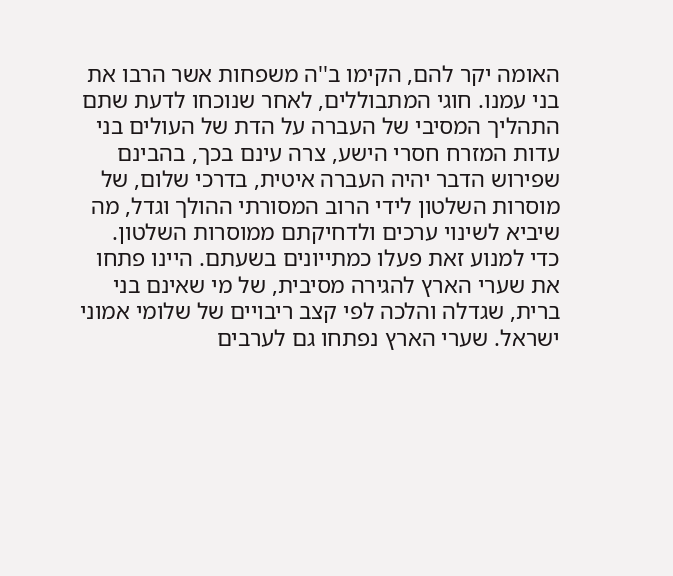האומה יקר להם, הקימו ב''ה משפחות אשר הרבו את בני עמנו. חוגי המתבוללים, לאחר שנוכחו לדעת שתם התהליך המסיבי של העברה על הדת של העולים בני עדות המזרח חסרי הישע, צרה עינם בכך, בהבינם שפירוש הדבר יהיה העברה איטית, בדרכי שלום, של מוסרות השלטון לידי הרוב המסורתי ההולך וגדל, מה שיביא לשינוי ערכים ולדחיקתם ממוסרות השלטון. כדי למנוע זאת פעלו כמתייונים בשעתם. היינו פתחו את שערי הארץ להגירה מסיבית, של מי שאינם בני ברית, שגדלה והלכה לפי קצב ריבויים של שלומי אמוני ישראל. שערי הארץ נפתחו גם לערבים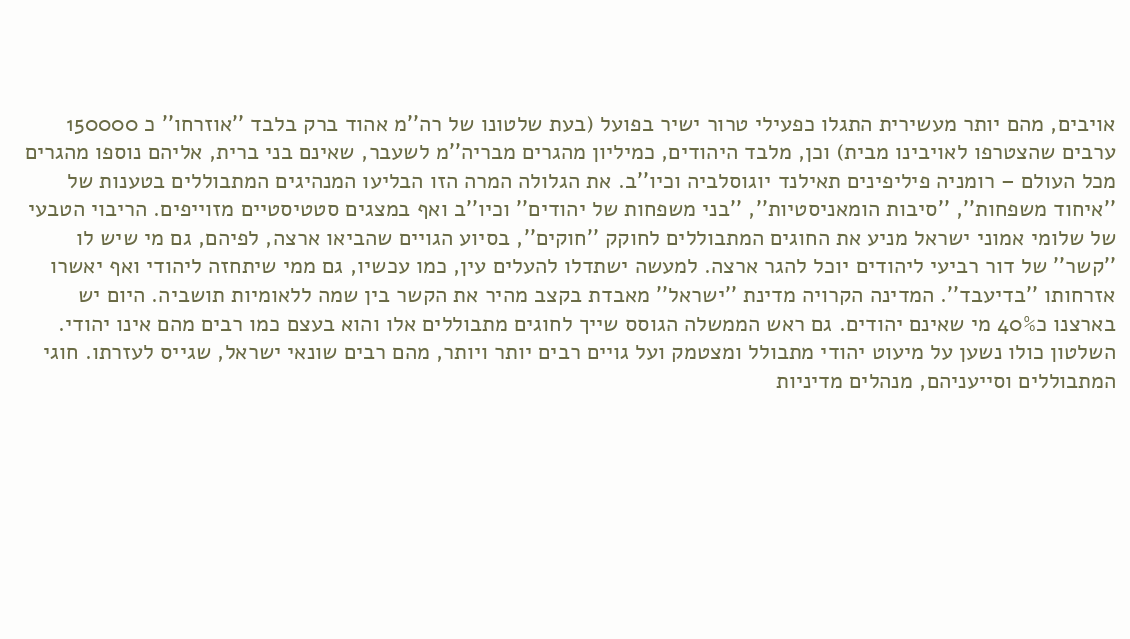אויבים, מהם יותר מעשירית התגלו כפעילי טרור ישיר בפועל (בעת שלטונו של רה''מ אהוד ברק בלבד ''אוזרחו'' כ 150000 ערבים שהצטרפו לאויבינו מבית) וכן, מלבד היהודים, כמיליון מהגרים מבריה''מ לשעבר, שאינם בני ברית, אליהם נוספו מהגרים מכל העולם – רומניה פיליפינים תאילנד יוגוסלביה וכיו''ב. את הגלולה המרה הזו הבליעו המנהיגים המתבוללים בטענות של ''איחוד משפחות'', ''סיבות הומאניסטיות'', ''בני משפחות של יהודים'' וכיו''ב ואף במצגים סטטיסטיים מזוייפים. הריבוי הטבעי של שלומי אמוני ישראל מניע את החוגים המתבוללים לחוקק ''חוקים'', בסיוע הגויים שהביאו ארצה, לפיהם, גם מי שיש לו ''קשר'' של דור רביעי ליהודים יוכל להגר ארצה. למעשה ישתדלו להעלים עין, כמו עכשיו, גם ממי שיתחזה ליהודי ואף יאשרו אזרחותו ''בדיעבד''. המדינה הקרויה מדינת ''ישראל'' מאבדת בקצב מהיר את הקשר בין שמה ללאומיות תושביה. היום יש בארצנו כ40% מי שאינם יהודים. גם ראש הממשלה הגוסס שייך לחוגים מתבוללים אלו והוא בעצם כמו רבים מהם אינו יהודי. השלטון כולו נשען על מיעוט יהודי מתבולל ומצטמק ועל גויים רבים יותר ויותר, מהם רבים שונאי ישראל, שגייס לעזרתו. חוגי המתבוללים וסייעניהם, מנהלים מדיניות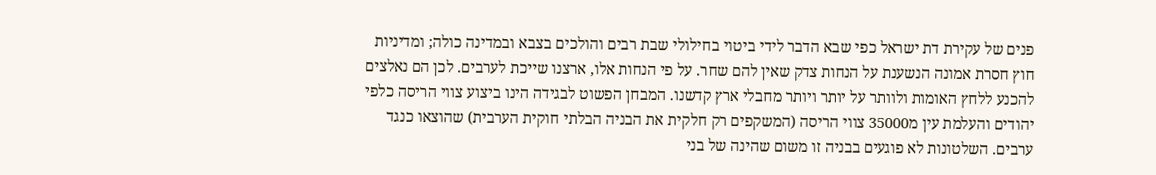פנים של עקירת דת ישראל כפי שבא הדבר לידי ביטוי בחילולי שבת רבים והולכים בצבא ובמדינה כולה; ומדיניות חוץ חסרת אמונה הנשענת על הנחות צדק שאין להם שחר. על פי הנחות אלו, ארצנו שייכת לערבים. לכן הם נאלצים להכנע ללחץ האומות ולוותר על יותר ויותר מחבלי ארץ קדשנו. המבחן הפשוט לבגידה הינו ביצוע צווי הריסה כלפי יהודים והעלמת עין מ35000 צווי הריסה (המשקפים רק חלקית את הבניה הבלתי חוקית הערבית) שהוצאו כנגד ערבים. השלטונות לא פוגעים בבניה זו משום שהינה של בני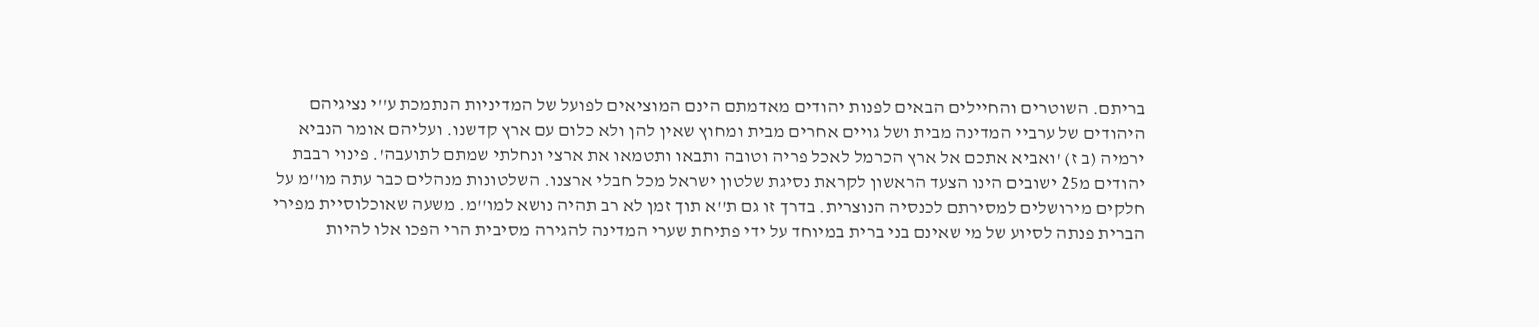בריתם. השוטרים והחיילים הבאים לפנות יהודים מאדמתם הינם המוציאים לפועל של המדיניות הנתמכת ע''י נציגיהם היהודים של ערביי המדינה מבית ושל גויים אחרים מבית ומחוץ שאין להן ולא כלום עם ארץ קדשנו. ועליהם אומר הנביא ירמיה (ב ז) 'ואביא אתכם אל ארץ הכרמל לאכל פריה וטובה ותבאו ותטמאו את ארצי ונחלתי שמתם לתועבה'. פינוי רבבת יהודים מ25 ישובים הינו הצעד הראשון לקראת נסיגת שלטון ישראל מכל חבלי ארצנו. השלטונות מנהלים כבר עתה מו''מ על חלקים מירושלים למסירתם לכנסיה הנוצרית. בדרך זו גם ת''א תוך זמן לא רב תהיה נושא למו''מ. משעה שאוכלוסיית מפירי הברית פנתה לסיוע של מי שאינם בני ברית במיוחד על ידי פתיחת שערי המדינה להגירה מסיבית הרי הפכו אלו להיות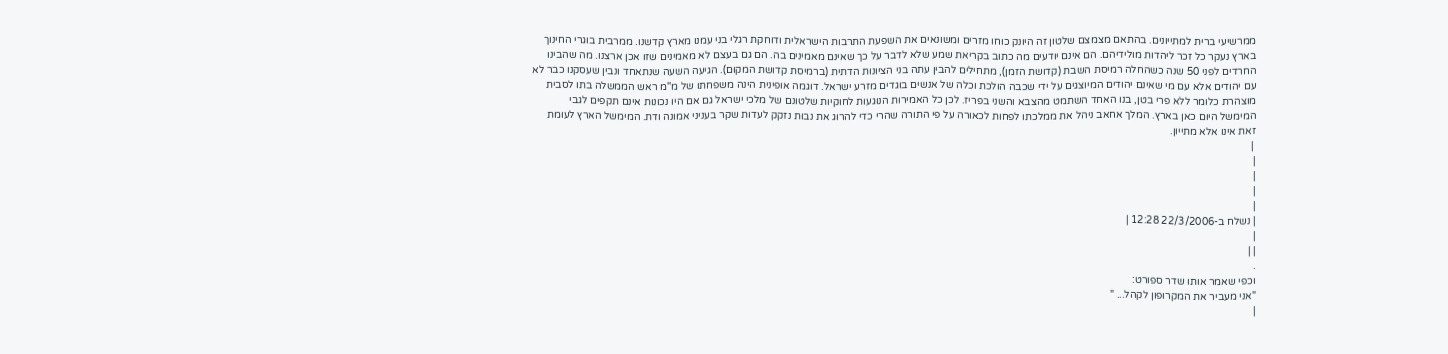ממרשיעי ברית למתייונים. בהתאם מצמצם שלטון זה היונק כוחו מזרים ומשונאים את השפעת התרבות הישראלית ודוחקת רגלי בני עמנו מארץ קדשנו. ממרבית בוגרי החינוך בארץ נעקר כל זכר ליהדות מולידיהם. הם אינם יודעים מה כתוב בקריאת שמע שלא לדבר על כך שאינם מאמינים בה. הם גם בעצם לא מאמינים שזו אכן ארצנו. מה שהבינו החרדים לפני 50 שנה כשהחלה רמיסת השבת (קדושת הזמן), מתחילים להבין עתה בני הציונות הדתית (ברמיסת קדושת המקום). הגיעה השעה שנתאחד ונבין שעסקנו כבר לא עם יהודים אלא עם מי שאינם יהודים המיוצגים על ידי שכבה הולכת וכלה של אנשים בוגדים מזרע ישראל. דוגמה אופינית הינה משפחתו של מ''מ ראש הממשלה בתו לסבית מוצהרת כלומר ללא פרי בטן, בנו האחד השתמט מהצבא והשני בפריז. לכן כל האמירות הנוגעות לחוקיות שלטונם של מלכי ישראל גם אם היו נכונות אינם תקפים לגבי המימשל היום כאן בארץ. המלך אחאב ניהל את ממלכתו לפחות לכאורה על פי התורה שהרי כדי להרוג את נבות נזקק לעדות שקר בעניני אמונה ודת. המימשל הארץ לעומת זאת אינו אלא מתייון.
 |
|
|
|
|
| נשלח ב-22/3/2006 12:28 |
|
| |
.
וכפי שאמר אותו שדר ספורט:
"אני מעביר את המקרופון לקהל... "
|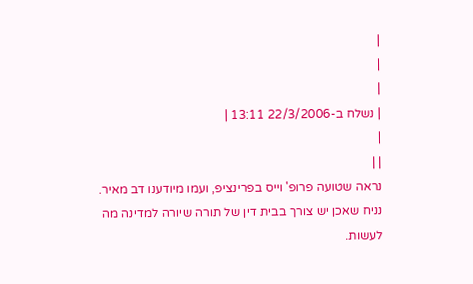|
|
|
| נשלח ב-22/3/2006 13:11 |
|
| |
נראה שטועה פרופ' וייס בפרינציפ, ועמו מיודענו דב מאיר.
נניח שאכן יש צורך בבית דין של תורה שיורה למדינה מה לעשות.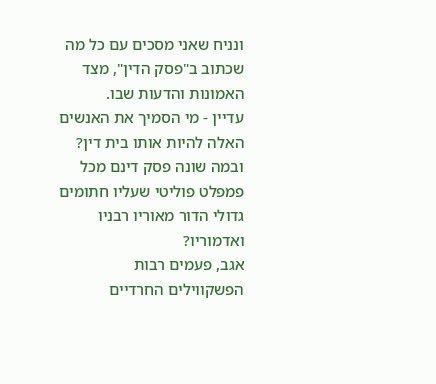ונניח שאני מסכים עם כל מה שכתוב ב"פסק הדין", מצד האמונות והדעות שבו.
עדיין - מי הסמיך את האנשים האלה להיות אותו בית דין? ובמה שונה פסק דינם מכל פמפלט פוליטי שעליו חתומים גדולי הדור מאוריו רבניו ואדמוריו?
אגב, פעמים רבות הפשקווילים החרדיים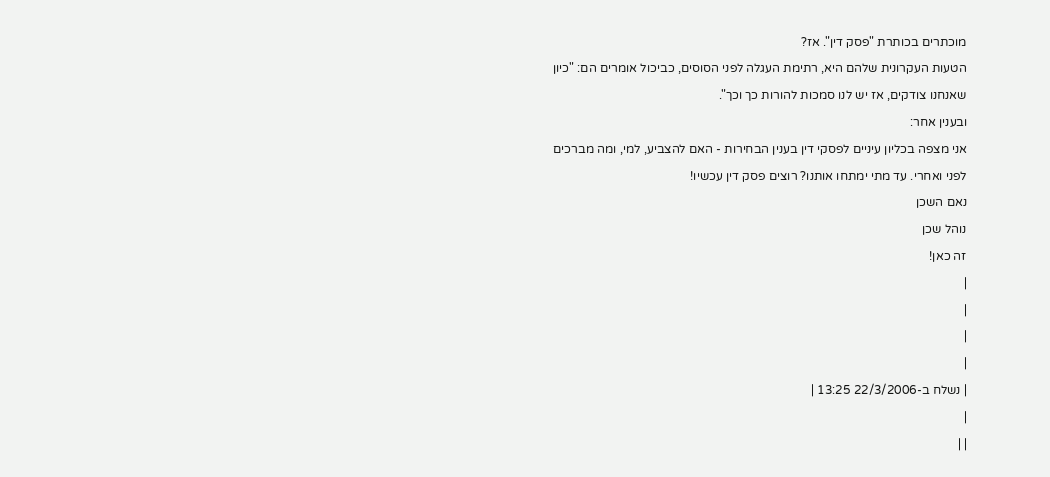מוכתרים בכותרת "פסק דין". אז?
הטעות העקרונית שלהם היא, רתימת העגלה לפני הסוסים, כביכול אומרים הם: "כיון שאנחנו צודקים, אז יש לנו סמכות להורות כך וכך".
ובענין אחר:
אני מצפה בכליון עיניים לפסקי דין בענין הבחירות - האם להצביע, למי, ומה מברכים לפני ואחרי. עד מתי ימתחו אותנו? רוצים פסק דין עכשיו!
נאם השכן
נוהל שכן
זה כאן!
|
|
|
|
| נשלח ב-22/3/2006 13:25 |
|
| |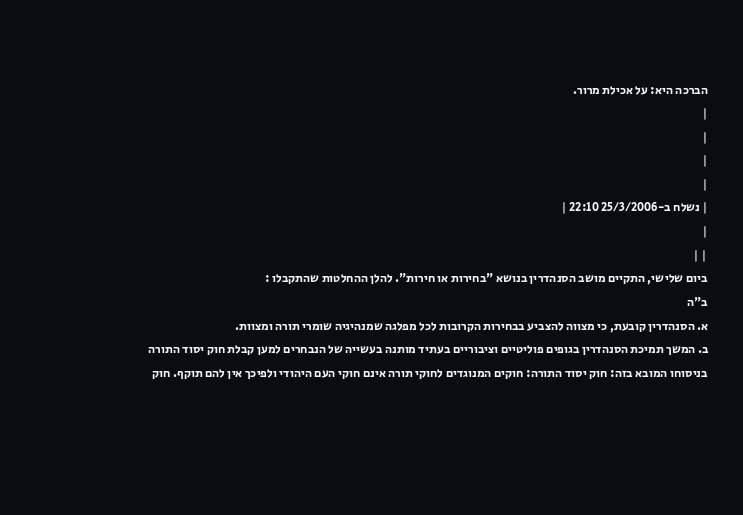הברכה היא: על אכילת מרור.
|
|
|
|
| נשלח ב-25/3/2006 22:10 |
|
| |
ביום שלישי, התקיים מושב הסנהדרין בנושא "בחירות או חירות". להלן ההחלטות שהתקבלו :
ב"ה
א. הסנהדרין קובעת, כי מצווה להצביע בבחירות הקרובות לכל מפלגה שמנהיגיה שומרי תורה ומצוות.
ב. המשך תמיכת הסנהדרין בגופים פוליטיים וציבוריים בעתיד מותנה בעשייה של הנבחרים למען קבלת חוק יסוד התורה בניסוחו המובא בזה: חוק יסוד התורה: חוקים המנוגדים לחוקי תורה אינם חוקי העם היהודי ולפיכך אין להם תוקף. חוק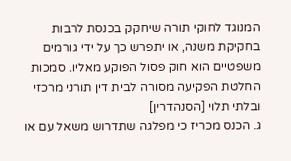המנוגד לחוקי תורה שיחקק בכנסת לרבות בחקיקת משנה, או יתפרש כך על ידי גורמים משפטיים הוא חוק פסול הפוקע מאליו. סמכות החלטת הפקיעה מסורה לבית דין תורני מרכזי ובלתי תלוי [הסנהדרין]
ג. הכנס מכריז כי מפלגה שתדרוש משאל עם או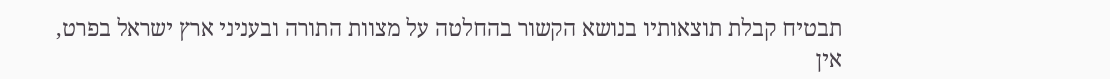תבטיח קבלת תוצאותיו בנושא הקשור בהחלטה על מצוות התורה ובעניני ארץ ישראל בפרט, אין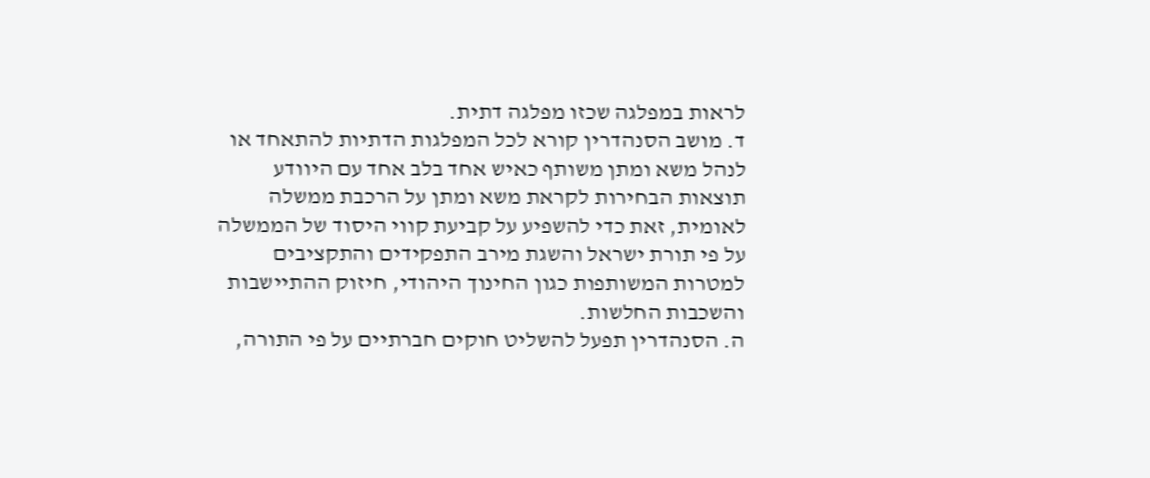לראות במפלגה שכזו מפלגה דתית.
ד. מושב הסנהדרין קורא לכל המפלגות הדתיות להתאחד או לנהל משא ומתן משותף כאיש אחד בלב אחד עם היוודע תוצאות הבחירות לקראת משא ומתן על הרכבת ממשלה לאומית, זאת כדי להשפיע על קביעת קווי היסוד של הממשלה על פי תורת ישראל והשגת מירב התפקידים והתקציבים למטרות המשותפות כגון החינוך היהודי, חיזוק ההתיישבות והשכבות החלשות.
ה. הסנהדרין תפעל להשליט חוקים חברתיים על פי התורה,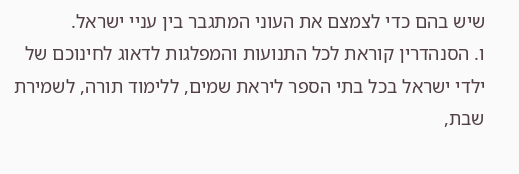שיש בהם כדי לצמצם את העוני המתגבר בין עניי ישראל.
ו. הסנהדרין קוראת לכל התנועות והמפלגות לדאוג לחינוכם של ילדי ישראל בכל בתי הספר ליראת שמים, ללימוד תורה, לשמירת שבת,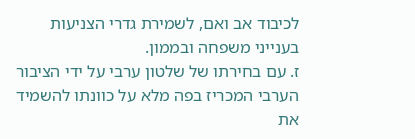לכיבוד אב ואם, לשמירת גדרי הצניעות בענייני משפחה ובממון.
ז. עם בחירתו של שלטון ערבי על ידי הציבור הערבי המכריז בפה מלא על כוונתו להשמיד את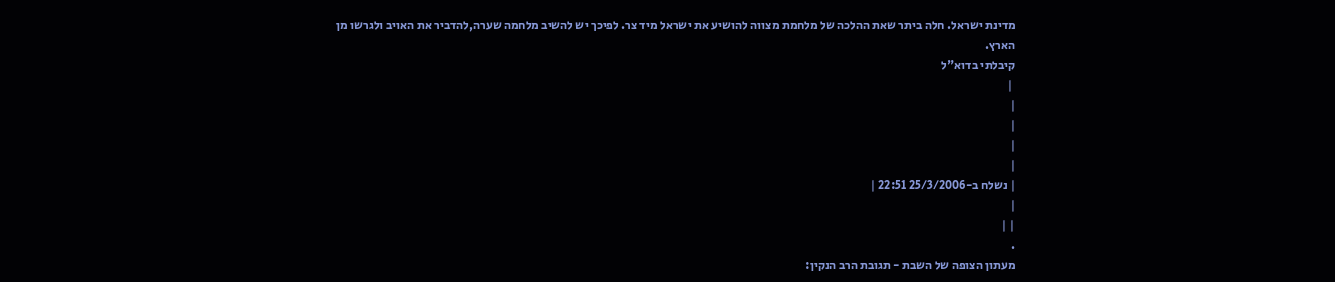מדינת ישראל. חלה ביתר שאת ההלכה של מלחמת מצווה להושיע את ישראל מיד צר. לפיכך יש להשיב מלחמה שערה,להדביר את האויב ולגרשו מן הארץ.
קיבלתי בדוא"ל
 |
|
|
|
|
| נשלח ב-25/3/2006 22:51 |
|
| |
.
מעתון הצופה של השבת - תגובת הרב הנקין: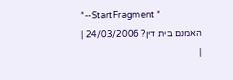*--StartFragment *
האמנם בית דין? 24/03/2006 |
|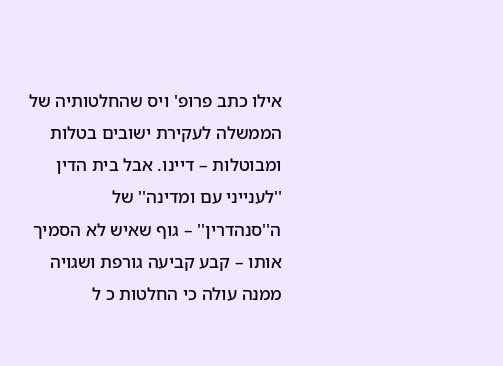אילו כתב פרופ' ויס שהחלטותיה של הממשלה לעקירת ישובים בטלות ומבוטלות – דיינו. אבל בית הדין ''לענייני עם ומדינה'' של ה''סנהדרין'' – גוף שאיש לא הסמיך אותו – קבע קביעה גורפת ושגויה ממנה עולה כי החלטות כ ל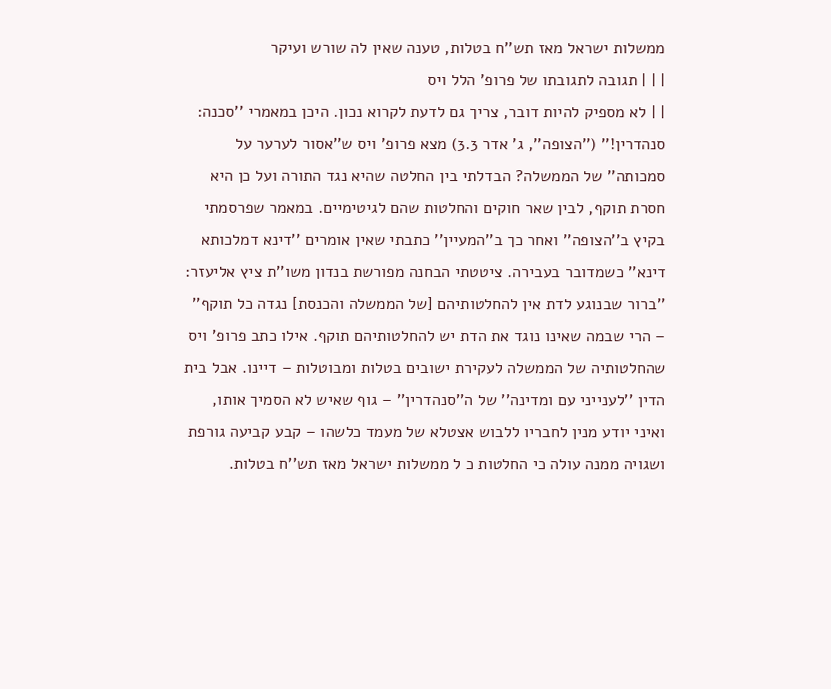ממשלות ישראל מאז תש''ח בטלות, טענה שאין לה שורש ועיקר
| | | תגובה לתגובתו של פרופ' הלל ויס
| | לא מספיק להיות דובר, צריך גם לדעת לקרוא נכון. היכן במאמרי ''סכנה: סנהדרין!'' (''הצופה'', ג' אדר 3.3) מצא פרופ' ויס ש''אסור לערער על סמכותה'' של הממשלה? הבדלתי בין החלטה שהיא נגד התורה ועל כן היא חסרת תוקף, לבין שאר חוקים והחלטות שהם לגיטימיים. במאמר שפרסמתי בקיץ ב''הצופה'' ואחר כך ב''המעיין'' כתבתי שאין אומרים ''דינא דמלכותא דינא'' כשמדובר בעבירה. ציטטתי הבחנה מפורשת בנדון משו''ת ציץ אליעזר: ''ברור שבנוגע לדת אין להחלטותיהם [של הממשלה והכנסת] נגדה כל תוקף'' – הרי שבמה שאינו נוגד את הדת יש להחלטותיהם תוקף. אילו כתב פרופ' ויס שהחלטותיה של הממשלה לעקירת ישובים בטלות ומבוטלות – דיינו. אבל בית הדין ''לענייני עם ומדינה'' של ה''סנהדרין'' – גוף שאיש לא הסמיך אותו, ואיני יודע מנין לחבריו ללבוש אצטלא של מעמד כלשהו – קבע קביעה גורפת ושגויה ממנה עולה כי החלטות כ ל ממשלות ישראל מאז תש''ח בטלות.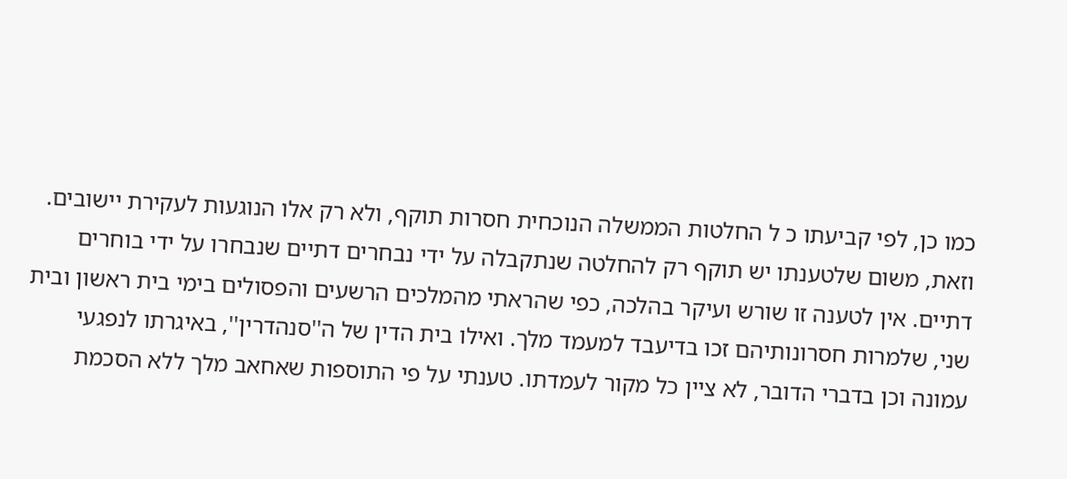כמו כן, לפי קביעתו כ ל החלטות הממשלה הנוכחית חסרות תוקף, ולא רק אלו הנוגעות לעקירת יישובים. וזאת, משום שלטענתו יש תוקף רק להחלטה שנתקבלה על ידי נבחרים דתיים שנבחרו על ידי בוחרים דתיים. אין לטענה זו שורש ועיקר בהלכה, כפי שהראתי מהמלכים הרשעים והפסולים בימי בית ראשון ובית שני, שלמרות חסרונותיהם זכו בדיעבד למעמד מלך. ואילו בית הדין של ה''סנהדרין'', באיגרתו לנפגעי עמונה וכן בדברי הדובר, לא ציין כל מקור לעמדתו. טענתי על פי התוספות שאחאב מלך ללא הסכמת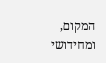המקום, ומחידושי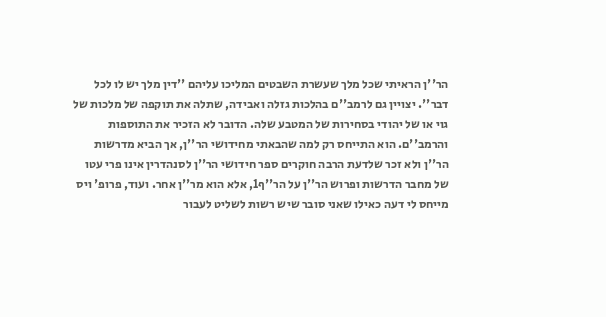הר''ן הראיתי שכל מלך שעשרת השבטים המליכו עליהם ''דין מלך יש לו לכל דבר''. יצויין גם לרמב''ם בהלכות גזלה ואבידה, שתלה את תוקפה של מלכות של גוי או של יהודי בסחירות של המטבע שלה. הדובר לא הזכיר את התוספות והרמב''ם. הוא התייחס רק למה שהבאתי מחידושי הר''ן, אך הביא מדרשות הר''ן ולא זכר שלדעת הרבה חוקרים ספר חידושי הר''ן לסנהדרין אינו פרי עטו של מחבר הדרשות ופרוש הר''ן על הר''ף1, אלא הוא מר''ן אחר. ועוד, פרופ' ויס מייחס לי דעה כאילו שאני סובר שיש רשות לשליט לעבור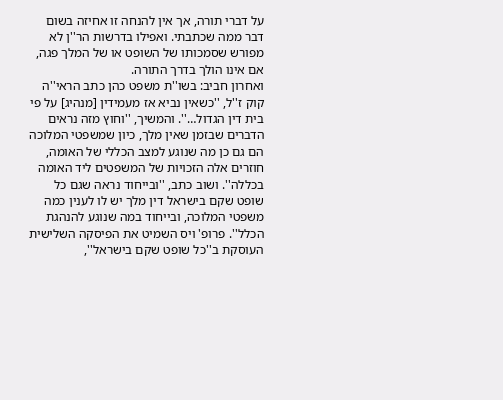על דברי תורה, אך אין להנחה זו אחיזה בשום דבר ממה שכתבתי. ואפילו בדרשות הר''ן לא מפורש שסמכותו של השופט או של המלך פגה, אם אינו הולך בדרך התורה.
ואחרון חביב: בשו''ת משפט כהן כתב הראי''ה קוק ז''ל, ''כשאין נביא אז מעמידין [מנהיג] על פי בית דין הגדול…''. והמשיך, ''וחוץ מזה נראים הדברים שבזמן שאין מלך, כיון שמשפטי המלוכה הם גם כן מה שנוגע למצב הכללי של האומה, חוזרים אלה הזכויות של המשפטים ליד האומה בכללה''. ושוב כתב, ''ובייחוד נראה שגם כל שופט שקם בישראל דין מלך יש לו לענין כמה משפטי המלוכה, ובייחוד במה שנוגע להנהגת הכלל''. פרופ' ויס השמיט את הפיסקה השלישית העוסקת ב''כל שופט שקם בישראל'',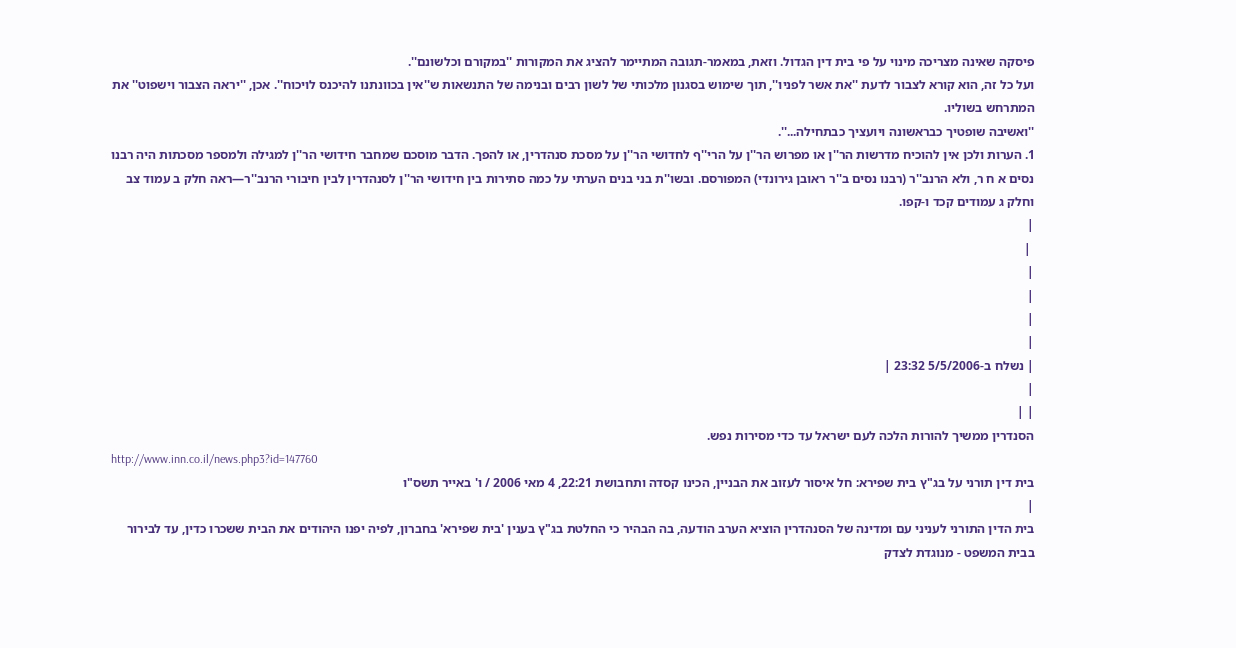פיסקה שאינה מצריכה מינוי על פי בית דין הגדול. וזאת, במאמר-תגובה המתיימר להציג את המקורות ''במקורם וכלשונם''.
ועל כל זה, הוא קורא לצבור לדעת ''את אשר לפניו'', תוך שימוש בסגנון מלכותי של לשון רבים ובנימה של התנשאות ש''אין בכוונתנו להיכנס לויכוח''. אכן, ''יראה הצבור וישפוט'' את המתרחש בשוליו.
''ואשיבה שופטיך כבראשונה ויועציך כבתחילה...''.
1. הערות ולכן אין להוכיח מדרשות הר''ן או מפרוש הר''ן על הרי''ף לחדושי הר''ן על מסכת סנהדרין, או להפך. הדבר מוסכם שמחבר חידושי הר''ן למגילה ולמספר מסכתות היה רבנו נסים א ח ר, ולא הרנב''ר (רבנו נסים ב''ר ראובן גירונדי) המפורסם. ובשו''ת בני בנים הערתי על כמה סתירות בין חידושי הר''ן לסנהדרין לבין חיבורי הרנב''ר—ראה חלק ב עמוד צב וחלק ג עמודים קכד ו-קפו.
|
 |
|
|
|
|
| נשלח ב-5/5/2006 23:32 |
|
| |
הסנדרין ממשיך להורות הלכה לעם ישראל עד כדי מסירות נפש.
http://www.inn.co.il/news.php3?id=147760
בית דין תורני על בג"ץ בית שפירא: חל איסור לעזוב את הבניין, הכינו קסדה ותחבושת 22:21, 4 מאי 2006 / ו' באייר תשס"ו
|
בית הדין התורני לעניני עם ומדינה של הסנהדרין הוציא הערב הודעה, בה הבהיר כי החלטת בג"ץ בענין 'בית שפירא' בחברון, לפיה יפנו היהודים את הבית ששכרו כדין, עד לבירור בבית המשפט - מנוגדת לצדק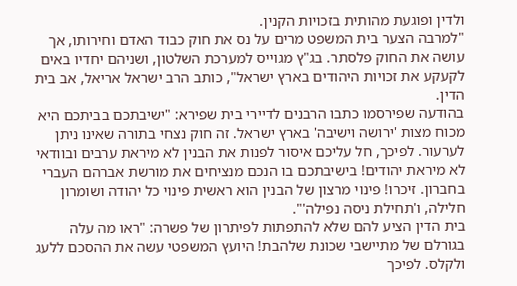ולדין ופוגעת מהותית בזכויות הקנין.
"למרבה הצער בית המשפט מרים על נס את חוק כבוד האדם וחירותו, אך עושה את החוק פלסתר. בג"ץ מגוייס למערכת השלטון, ושניהם יחדיו באים לקעקע את זכויות היהודים בארץ ישראל", כותב הרב ישראל אריאל, אב בית הדין.
בהודעה שפירסמו כתבו הרבנים לדיירי בית שפירא: "ישיבתכם בביתכם היא מכוח מצות 'ירושה וישיבה' בארץ ישראל. זה חוק נצחי בתורה שאינו ניתן לערעור. לפיכך, חל עליכם איסור לפנות את הבנין לא מיראת ערבים ובוודאי לא מיראת יהודים! בישיבתכם בו הנכם מנציחים את מורשת אברהם העברי בחברון. זיכרו! פינוי מרצון של הבנין הוא ראשית פינוי כל יהודה ושומרון חלילה, ו'תחילת ניסה נפילה'".
בית הדין הציע להם שלא להתפתות לפיתרון של פשרה: "ראו מה עלה בגורלם של מתיישבי שכונת שלהבת! היועץ המשפטי עשה את ההסכם ללעג ולקלס. לפיכך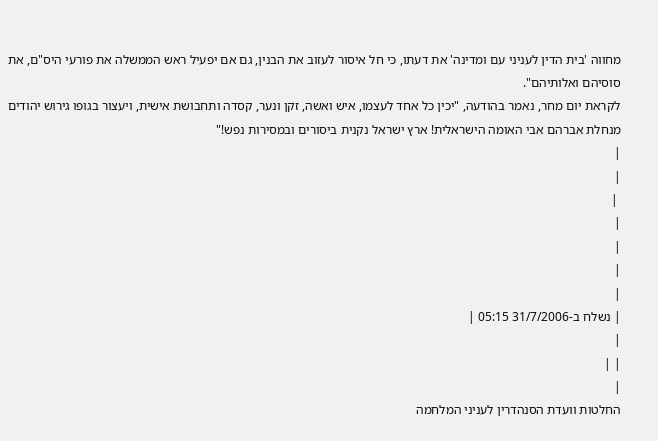מחווה 'בית הדין לעניני עם ומדינה' את דעתו, כי חל איסור לעזוב את הבנין, גם אם יפעיל ראש הממשלה את פורעי היס"ם, את סוסיהם ואלותיהם".
לקראת יום מחר, נאמר בהודעה, "יכין כל אחד לעצמו, איש ואשה, זקן ונער, קסדה ותחבושת אישית, ויעצור בגופו גירוש יהודים מנחלת אברהם אבי האומה הישראלית! ארץ ישראל נקנית ביסורים ובמסירות נפש!"
|
|
 |
|
|
|
|
| נשלח ב-31/7/2006 05:15 |
|
| |
|
החלטות וועדת הסנהדרין לעניני המלחמה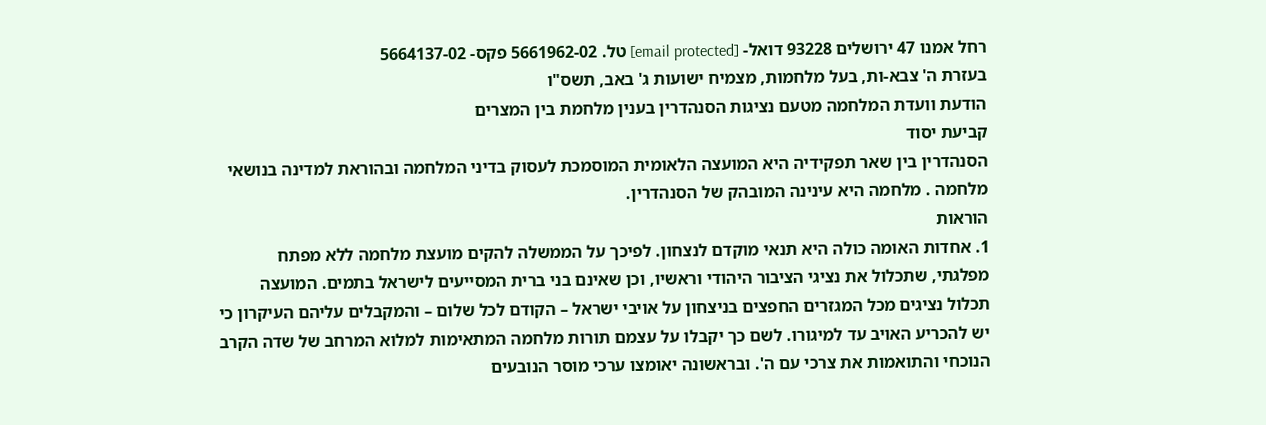רחל אמנו 47 ירושלים 93228 דואל- [email protected] טל. 5661962-02 פקס- 5664137-02
בעזרת ה' צבא-ות, בעל מלחמות, מצמיח ישועות ג' באב, תשס"ו
הודעת וועדת המלחמה מטעם נציגות הסנהדרין בענין מלחמת בין המצרים
קביעת יסוד
הסנהדרין בין שאר תפקידיה היא המועצה הלאומית המוסמכת לעסוק בדיני המלחמה ובהוראת למדינה בנושאי מלחמה . מלחמה היא עינינה המובהק של הסנהדרין.
הוראות
1. אחדות האומה כולה היא תנאי מוקדם לנצחון. לפיכך על הממשלה להקים מועצת מלחמה ללא מפתח מפלגתי, שתכלול את נציגי הציבור היהודי וראשיו, וכן שאינם בני ברית המסייעים לישראל בתמים. המועצה תכלול נציגים מכל המגזרים החפצים בניצחון על אויבי ישראל – הקודם לכל שלום – והמקבלים עליהם העיקרון כי יש להכריע האויב עד למיגורו. לשם כך יקבלו על עצמם תורות מלחמה המתאימות למלוא המרחב של שדה הקרב הנוכחי והתואמות את צרכי עם ה'. ובראשונה יאומצו ערכי מוסר הנובעים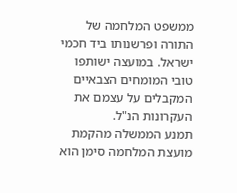ממשפט המלחמה של התורה ופרשנותו ביד חכמי ישראל. במועצה ישותפו טובי המומחים הצבאיים המקבלים על עצמם את העקרונות הנ"ל.
תמנע הממשלה מהקמת מועצת המלחמה סימן הוא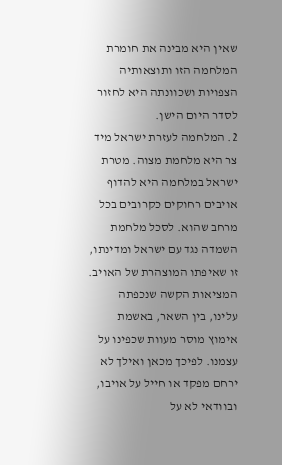שאין היא מבינה את חומרת המלחמה הזו ותוצאותיה הצפויות ושכוונתה היא לחזור לסדר היום הישן.
2. המלחמה לעזרת ישראל מיד צר היא מלחמת מצוה. מטרת ישראל במלחמה היא להדוף אויבים רחוקים כקרובים בכל מרחב שהוא. לסכל מלחמת השמדה נגד עם ישראל ומדינתו, זו שאיפתו המוצהרת של האויב. המציאות הקשה שנכפתה עלינו, בין השאר, באשמת אימוץ מוסר מעוות שכפינו על עצמנו. לפיכך מכאן ואילך לא ירחם מפקד או חייל על אויבו, ובוודאי לא על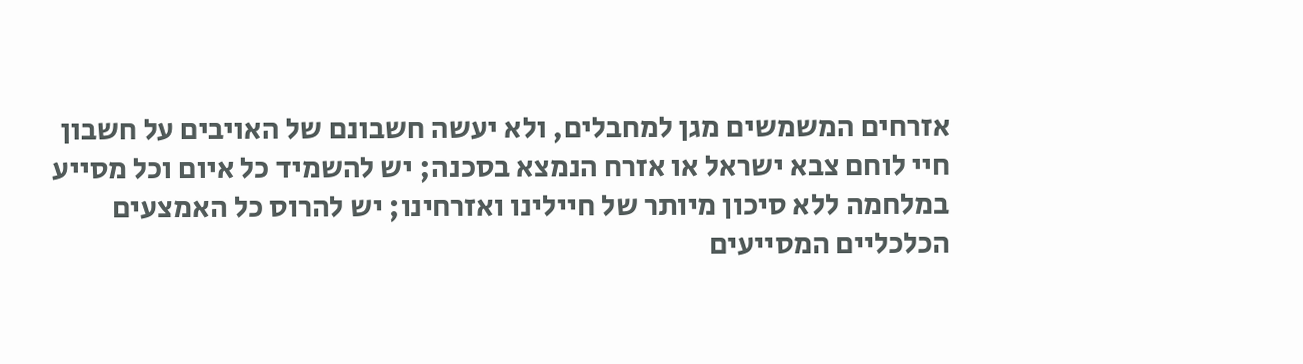אזרחים המשמשים מגן למחבלים, ולא יעשה חשבונם של האויבים על חשבון חיי לוחם צבא ישראל או אזרח הנמצא בסכנה; יש להשמיד כל איום וכל מסייע במלחמה ללא סיכון מיותר של חיילינו ואזרחינו; יש להרוס כל האמצעים הכלכליים המסייעים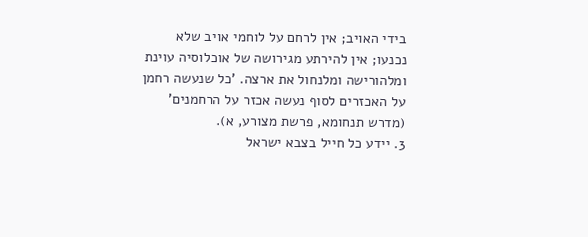בידי האויב; אין לרחם על לוחמי אויב שלא נכנעו; אין להירתע מגירושה של אוכלוסיה עוינת ומלהורישה ומלנחול את ארצה. 'כל שנעשה רחמן על האכזרים לסוף נעשה אכזר על הרחמנים' (מדרש תנחומא, פרשת מצורע, א).
3. יידע כל חייל בצבא ישראל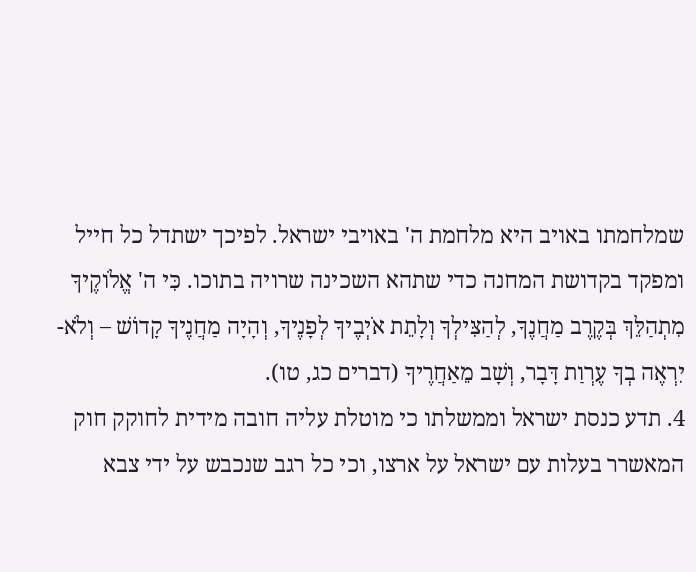שמלחמתו באויב היא מלחמת ה' באויבי ישראל. לפיכך ישתדל כל חייל ומפקד בקדושת המחנה כדי שתהא השכינה שרויה בתוכו. כִּי ה' אֱלֹוקֶיךָ מִתְהַלֵּךְ בְּקֶרֶב מַחֲנֶךָ, לְהַצִּילְךָ וְלָתֵת אֹיְבֶיךָ לְפָנֶיךָ, וְהָיָה מַחֲנֶיךָ קָדוֹשׁ – וְלֹא-יִרְאֶה בְךָ עֶרְוַת דָּבָר, וְשָׁב מֵאַחֲרֶיךָ (דברים כג, טו).
4. תדע כנסת ישראל וממשלתו כי מוטלת עליה חובה מידית לחוקק חוק המאשרר בעלות עם ישראל על ארצו, וכי כל רגב שנכבש על ידי צבא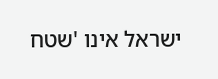ישראל אינו 'שטח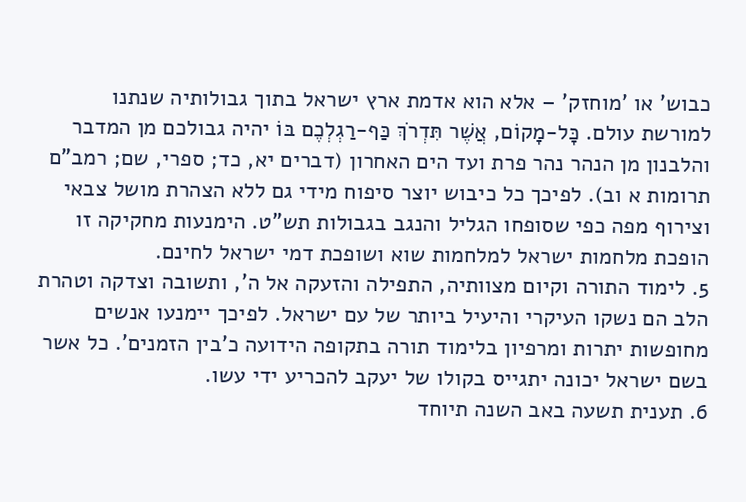כבוש' או 'מוחזק' – אלא הוא אדמת ארץ ישראל בתוך גבולותיה שנתנו למורשת עולם. כָּל-מָקוֹם, אֲשֶׁר תִּדְרֹךְ כַּף-רַגְלְכֶם בּוֹ יהיה גבולכם מן המדבר והלבנון מן הנהר נהר פרת ועד הים האחרון (דברים יא, כד; ספרי, שם; רמב"ם תרומות א וב). לפיכך כל כיבוש יוצר סיפוח מידי גם ללא הצהרת מושל צבאי וצירוף מפה כפי שסופחו הגליל והנגב בגבולות תש"ט. הימנעות מחקיקה זו הופכת מלחמות ישראל למלחמות שוא ושופכת דמי ישראל לחינם.
5. לימוד התורה וקיום מצוותיה, התפילה והזעקה אל ה', ותשובה וצדקה וטהרת הלב הם נשקו העיקרי והיעיל ביותר של עם ישראל. לפיכך יימנעו אנשים מחופשות יתרות ומרפיון בלימוד תורה בתקופה הידועה כ'בין הזמנים'. כל אשר בשם ישראל יכונה יתגייס בקולו של יעקב להכריע ידי עשו.
6. תענית תשעה באב השנה תיוחד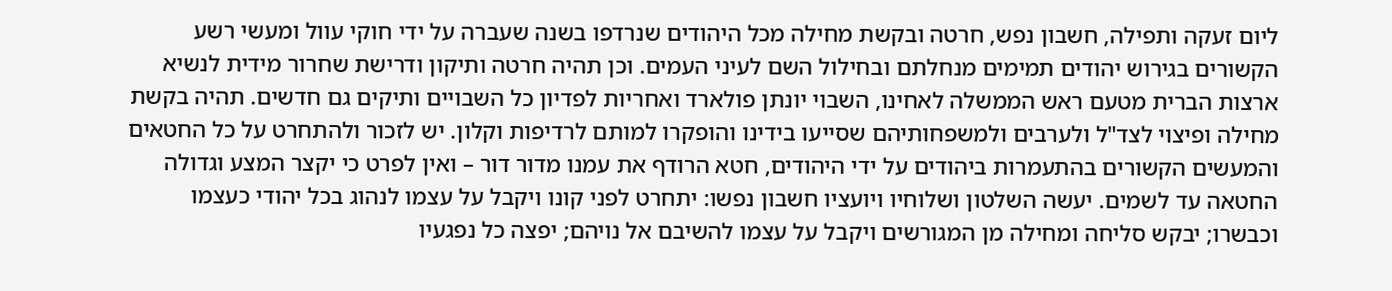ליום זעקה ותפילה, חשבון נפש, חרטה ובקשת מחילה מכל היהודים שנרדפו בשנה שעברה על ידי חוקי עוול ומעשי רשע הקשורים בגירוש יהודים תמימים מנחלתם ובחילול השם לעיני העמים. וכן תהיה חרטה ותיקון ודרישת שחרור מידית לנשיא ארצות הברית מטעם ראש הממשלה לאחינו, השבוי יונתן פולארד ואחריות לפדיון כל השבויים ותיקים גם חדשים. תהיה בקשת מחילה ופיצוי לצד"ל ולערבים ולמשפחותיהם שסייעו בידינו והופקרו למותם לרדיפות וקלון. יש לזכור ולהתחרט על כל החטאים והמעשים הקשורים בהתעמרות ביהודים על ידי היהודים, חטא הרודף את עמנו מדור דור – ואין לפרט כי יקצר המצע וגדולה החטאה עד לשמים. יעשה השלטון ושלוחיו ויועציו חשבון נפשו: יתחרט לפני קונו ויקבל על עצמו לנהוג בכל יהודי כעצמו וכבשרו; יבקש סליחה ומחילה מן המגורשים ויקבל על עצמו להשיבם אל נויהם; יפצה כל נפגעיו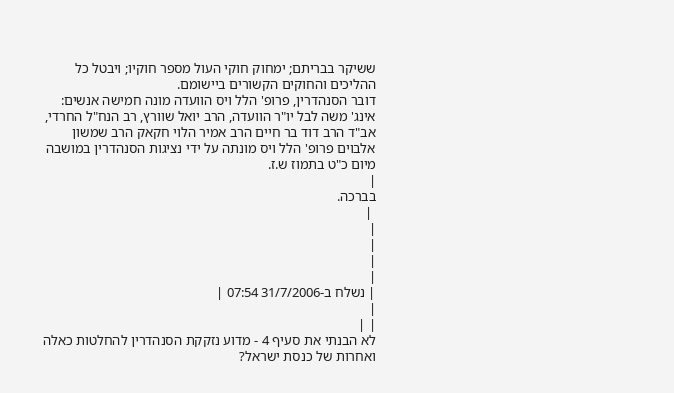ששיקר בבריתם; ימחוק חוקי העול מספר חוקיו; ויבטל כל ההליכים והחוקים הקשורים ביישומם.
דובר הסנהדרין, פרופ' הלל ויס הוועדה מונה חמישה אנשים: אינג' משה לבל יו"ר הוועדה, הרב יואל שוורץ, רב הנח"ל החרדי, אב"ד הרב דוד בר חיים הרב אמיר הלוי חקאק הרב שמשון אלבוים פרופ' הלל ויס מונתה על ידי נציגות הסנהדרין במושבה מיום כ"ט בתמוז ש.ז.
|
בברכה.
 |
|
|
|
|
| נשלח ב-31/7/2006 07:54 |
|
| |
לא הבנתי את סעיף 4 - מדוע נזקקת הסנהדרין להחלטות כאלה ואחרות של כנסת ישראל?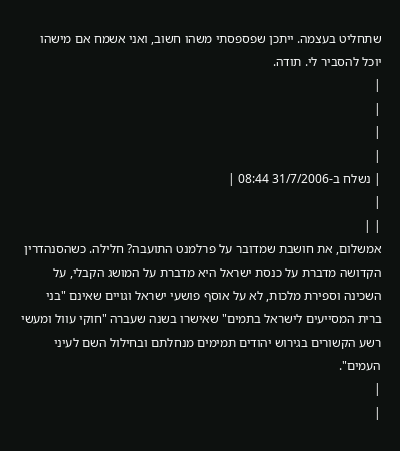שתחליט בעצמה. ייתכן שפספסתי משהו חשוב, ואני אשמח אם מישהו יוכל להסביר לי. תודה.
|
|
|
|
| נשלח ב-31/7/2006 08:44 |
|
| |
אמשלום, את חושבת שמדובר על פרלמנט התועבה? חלילה. כשהסנהדרין הקדושה מדברת על כנסת ישראל היא מדברת על המושג הקבלי, על השכינה וספירת מלכות, לא על אוסף פושעי ישראל וגויים שאינם "בני ברית המסייעים לישראל בתמים" שאישרו בשנה שעברה "חוקי עוול ומעשי רשע הקשורים בגירוש יהודים תמימים מנחלתם ובחילול השם לעיני העמים".
|
|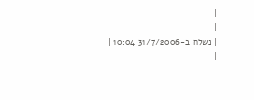|
|
| נשלח ב-31/7/2006 10:04 |
|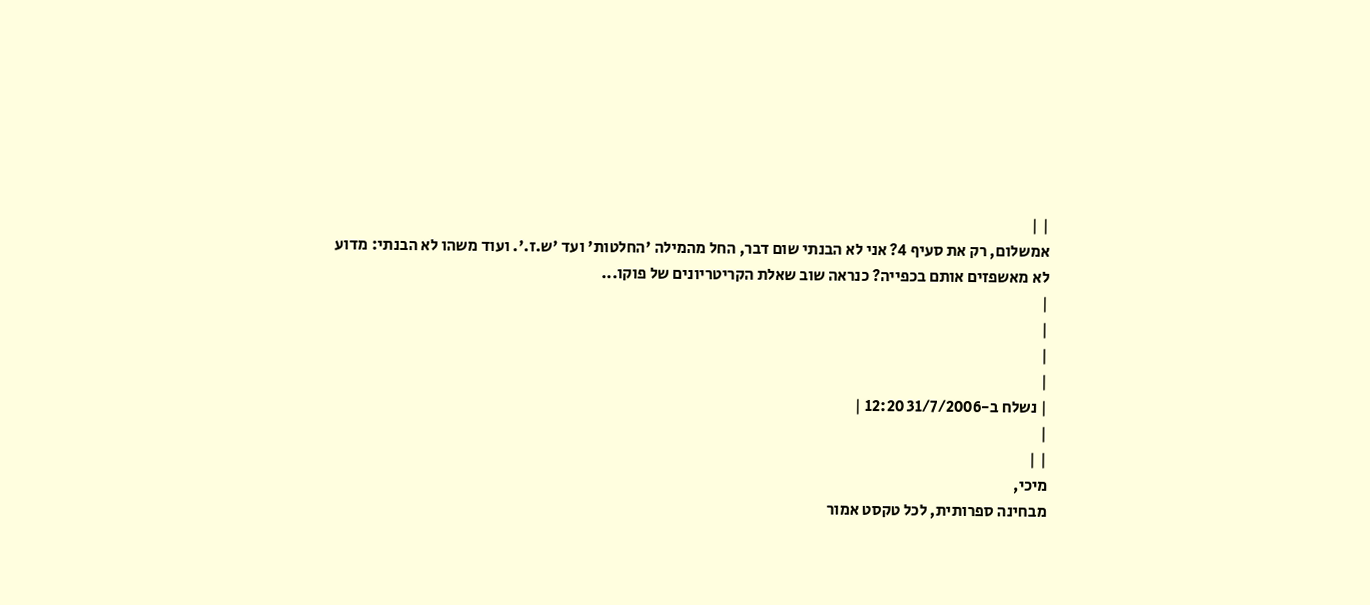| |
אמשלום, רק את סעיף 4? אני לא הבנתי שום דבר, החל מהמילה 'החלטות' ועד 'ש.ז.'. ועוד משהו לא הבנתי: מדוע לא מאשפזים אותם בכפייה? כנראה שוב שאלת הקריטריונים של פוקו...
|
|
|
|
| נשלח ב-31/7/2006 12:20 |
|
| |
מיכי,
מבחינה ספרותית, לכל טקסט אמור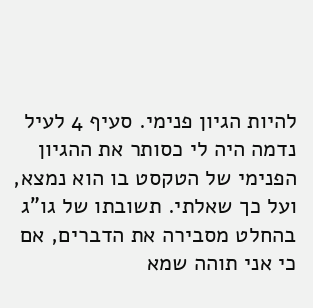להיות הגיון פנימי. סעיף 4 לעיל נדמה היה לי כסותר את ההגיון הפנימי של הטקסט בו הוא נמצא, ועל כך שאלתי. תשובתו של גו"ג בהחלט מסבירה את הדברים, אם כי אני תוהה שמא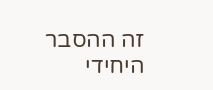זה ההסבר היחידי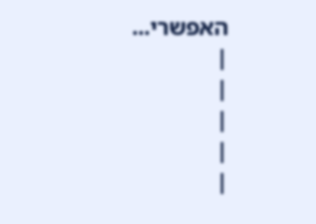האפשרי...
|
|
|
|
|